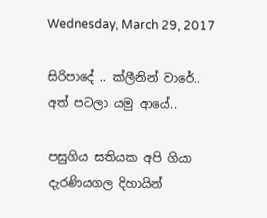Wednesday, March 29, 2017

සිරිපාදේ .. ක්ලීනින් වාරේ.. අත් පටලා යමු ආයේ..

පසුගිය සතියක අපි ගියා දැරණියගල දිහායින්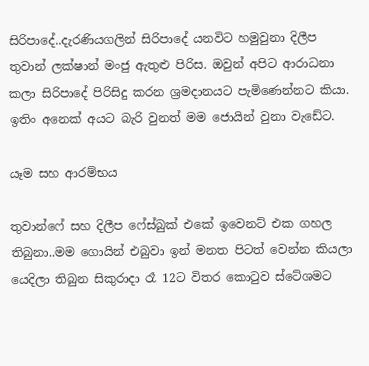සිරිපාදේ..දැරණියගලින් සිරිපාදේ යනවිට හමුවුනා දිලීප තුවාන් ලක්ෂාන් මංජු ඇතුළු පිරිස. ඔවුන් අපිට ආරාධනා කලා සිරිපාදේ පිරිසිදු කරන ශ්‍රමදානයට පැමිණෙන්නට කියා. ඉතිං අනෙක් අයට බැරි වුනත් මම ජොයින් වුනා වැඩේට.

යෑම සහ ආරම්භය

තුවාන්ෆේ සහ දිලීප ෆේස්බුක් එකේ ඉවෙනට් එක ගහල තිබුනා..මම ගොයින් එබුවා ඉන් මනත පිටත් වෙන්න කියලා යෙදිලා තිබුන සිකුරාදා රෑ 12ට විතර කොටුව ස්ටේශමට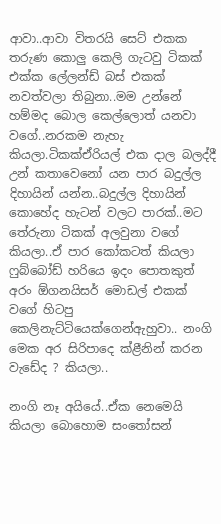ආවා..ආවා විතරයි සෙට් එකක තරුණ කොලු කෙලි ගැටවු ටිකක් එක්ක ලේලන්ඩ් බස් එකක් නවත්වලා තිබුනා..මම උන්නේ හම්මද බොල කෙල්ලොත් යනවා වගේ..නරකම නැහැ කියලා.ටිකක්ඒරියල් එක දාල බලද්දී උන් කතාවෙනෝ යන පාර බදුල්ල දිහායින් යන්න..බදුල්ල දිහායින් කොහේද හැටන් වලට පාරක්..මට තේරුනා ටිකක් අලවුනා වගේ කියලා..ඒ පාර කෝකටත් කියලා ෆුබ්බෝඩ් හරියෙ ඉදං ‍පොතකුත් අරං ඕගනයිසර් මොඩල් එකක් වගේ හිටපු කෙලිනැට්ටියෙක්ගෙන්‍ඇහුවා.. නංගි මෙක අර සිරිපාදෙ ක්ළීනින් කරන වැඩේද ? කියලා..

නංගි නෑ අයියේ..ඒක නෙමෙයි කියලා බොහොම සංතෝසන්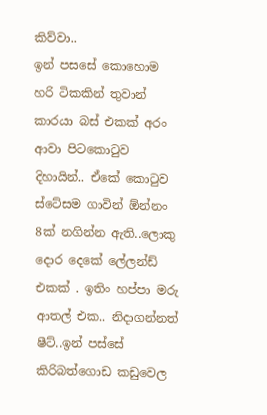කිව්වා..
ඉන් පසසේ කොහොම හරි ටිකකින් තුවාන් කාරයා බස් එකක් අරං ආවා පිටකොටුව දිහායින්.. ඒකේ කොටුව ස්ටේසම ගාවින් ඕන්නං 8ක් නගින්න ඇති..ලොකු දොර දෙකේ ලේලන්ඩ් එකක් . ඉතිං හප්පා මරු ආතල් එක.. නිදාගන්නත් ෂීට්..ඉන් පස්සේ කිරිබත්‍ගොඩ කඩුවෙල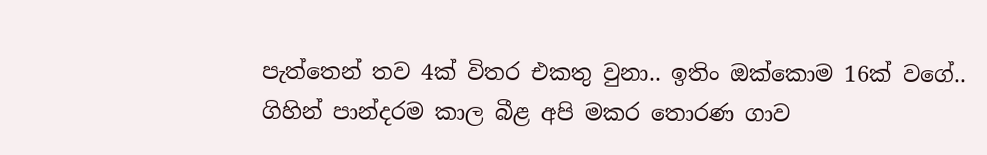පැත්තෙන් තව 4ක් විතර එකතු වුනා.. ඉතිං ඔක්කොම 16ක් වගේ..
ගිහින් පාන්දරම කාල බීළ අපි මකර තොරණ ගාව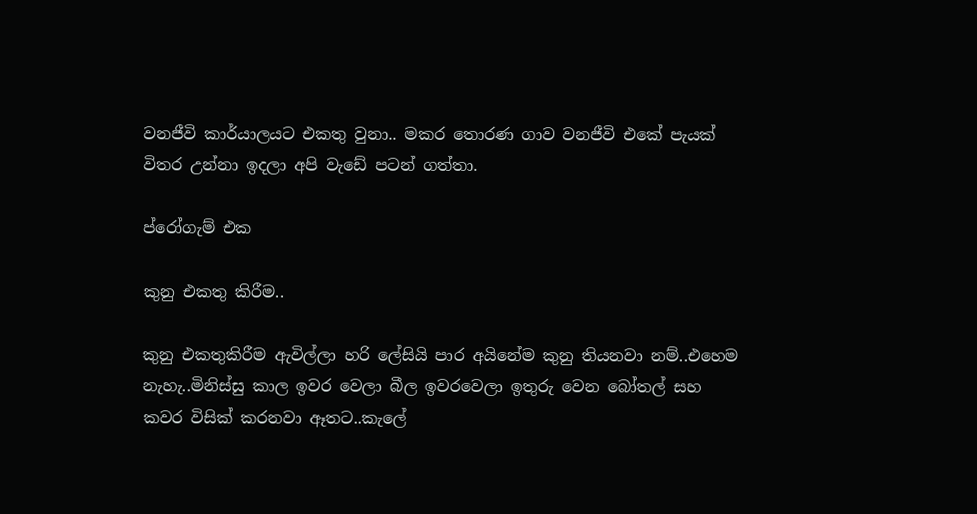වනජීවි කාර්යාලයට එකතු වුනා.. මකර තොරණ ගාව වනජීවි එකේ පැයක් විතර උන්නා ඉදලා අපි වැඩේ පටන් ගත්තා.

ප්රෝගැම් එක

කුනු එකතු කිරීම..

කුනු එකතුකිරීම ඇවිල්ලා හරි ලේසියි පාර අයිනේම කුනු තියනවා නම්..එහෙම නැහැ..මිනිස්සු කාල ඉවර වෙලා බීල ඉවරවෙලා ඉතුරු වෙන බෝතල් සහ කවර විසික් කරනවා ඈතට..කැලේ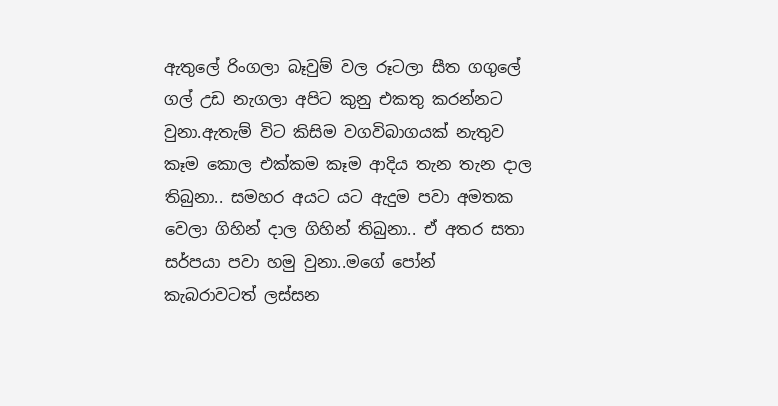ඇතුලේ රිංගලා බෑවුම් වල රූටලා සීත ගගුලේ ගල් උඩ නැගලා අපිට කුනු එකතු කරන්නට වුනා.ඇතැම් විට කිසිම වගවිබාගයක් නැතුව කෑම කොල එක්කම කෑම ආදිය තැන තැන දාල තිබුනා.. සමහර අයට යට ඇදුම පවා අමතක වෙලා ගිහින් දාල ගිහින් තිබුනා.. ඒ අතර සතා සර්පයා පවා හමු වුනා..මගේ පෝන් කැබරාවටත් ලස්සන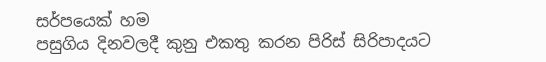සර්පයෙක් හම
පසුගිය දිනවලදී කුනු එකතු කරන පිරිස් සිරිපාදයට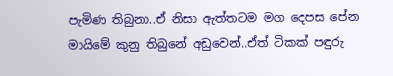පැමිණ තිබුනා..ඒ නිසා ඇත්තටම මග දෙපස පේන මායිමේ කුනු තිබුනේ අඩුවෙන්..ඒත් ටිකක් පඳුරු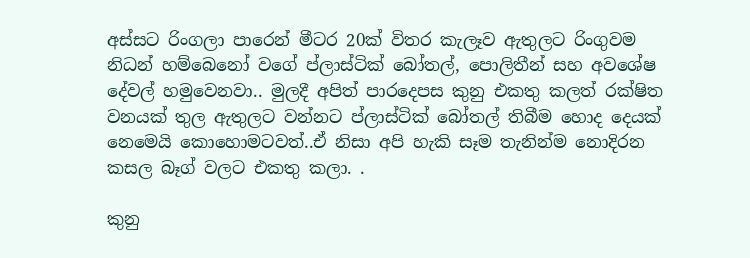අස්සට රිංගලා පාරෙන් මීටර 20ක් විතර කැලෑව ඇතුලට රිංගුවම නිධන් හම්බෙනෝ වගේ ප්ලාස්ටික් බෝතල්, පොලිතීන් සහ අවශේෂ දේවල් හමුවෙනවා.. මුලදී අපිත් පාරදෙපස කුනු එකතු කලත් රක්ෂිත වනයක් තුල ඇතුලට වන්නට ප්ලාස්ටික් බෝතල් තිබීම හොද දෙයක් නෙමෙයි කොහොමටවත්..ඒ නිසා අපි හැකි සෑම තැනින්ම නොදිරන කසල බෑග් වලට එකතු කලා. .

කුනු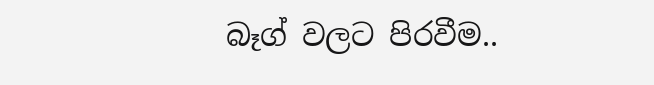බෑග් වලට පිරවීම..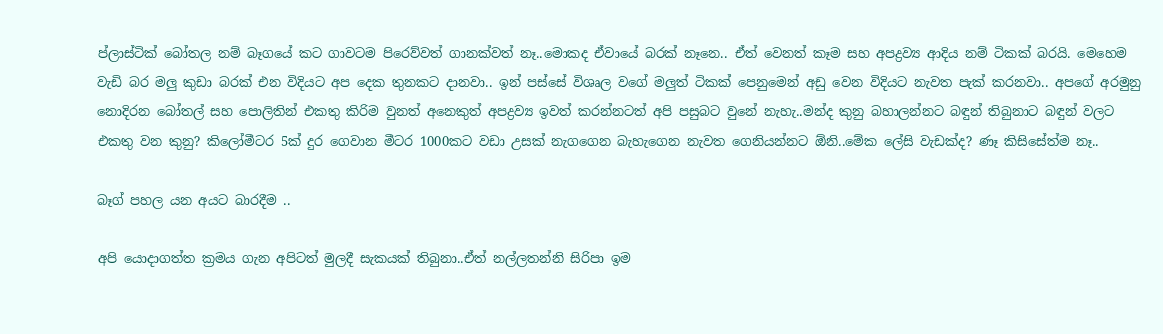ප්ලාස්ටික් බෝතල නම් බෑගයේ කට ගාවටම පිරෙව්වත් ගානක්වත් නෑ..මොකද ඒවායේ බරක් නෑනෙ.. ඒත් වෙනත් කෑම සහ අපද්‍රව්‍ය ආදිය නම් ටිකක් බරයි. මෙහෙම වැඩි බර මලු කුඩා බරක් එන විදියට අප දෙක තුනකට දානවා.. ඉන් පස්සේ විශෘල වගේ මලුත් ටිකක් පෙනුමෙන් අඩු වෙන විදියට නැවත පැක් කරනවා.. අපගේ අරමුනු නොදිරන බෝතල් සහ පොලිතින් එකතු කිරිම වුනත් අනෙකුත් අපද්‍රව්‍ය ඉවත් කරන්නටත් අපි පසුබට වුනේ නැහැ..මන්ද කුනු බහාලන්නට බඳුන් තිබුනාට බඳුන් වලට එකතු වන කුනු? කිලෝමීටර 5ක් දුර ගෙවාන මීටර 1000කට වඩා උසක් නැගගෙන බැහැගෙන නැවත ගෙනියන්නට ඕනි..මේක ලේසි වැඩක්ද? ණෑ කිසිසේත්ම නෑ..

බෑග් පහල යන අයට බාරදීම ..

අපි යොදාගත්ත ක්‍රමය ගැන අපිටත් මුලදී සැකයක් තිබුනා..ඒත් නල්ලතන්නි සිරිපා ඉම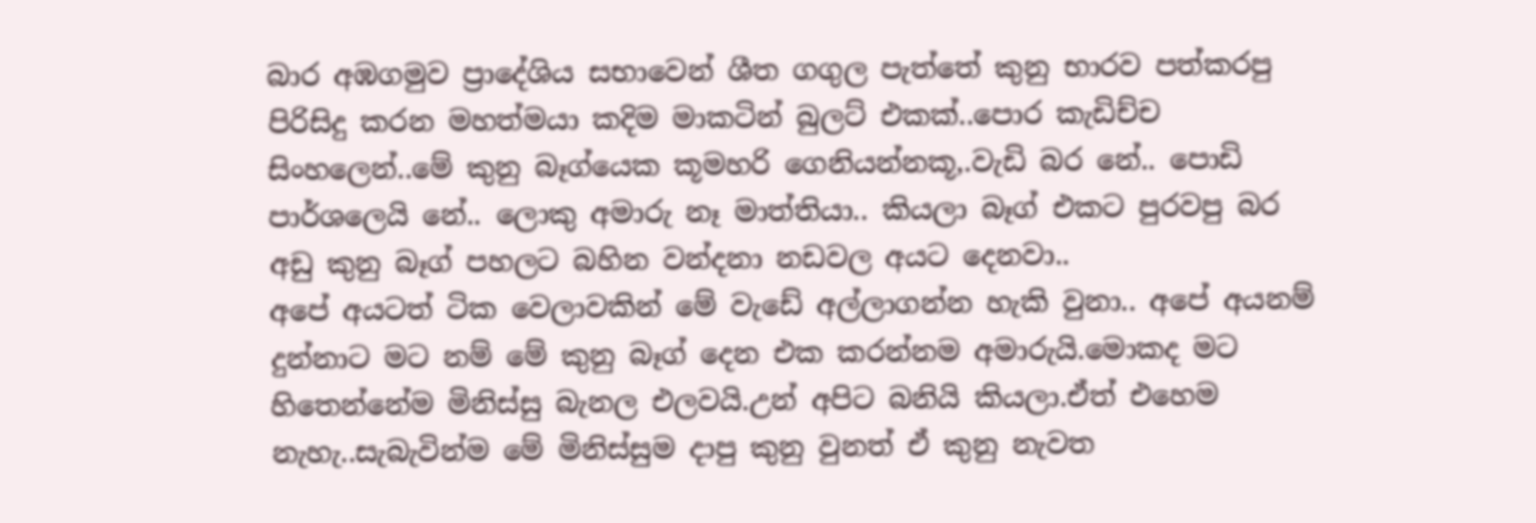බාර අඹගමුව ප්‍රාදේශිය සභාවෙන් ශීත ගගුල පැත්තේ කුනු භාරව පත්කරපු පිරිසිදු කරන මහත්මයා කදිම මාකටින් බුලට් එකක්..පොර කැඩිච්ච සිංහලෙන්..මේ කුනු බෑග්යෙක කූමහරි ගෙනියන්නකූ,.වැඩි බර නේ.. පොඩි පාර්ශලෙයි නේ.. ලොකු අමාරු නෑ මාත්තියා.. කියලා බෑග් එකට පුරවපු බර අඩු කුනු බෑග් පහලට බහින වන්දනා නඩවල අයට දෙනවා..
අපේ අයටත් ටික වෙලාවකින් මේ වැඩේ අල්ලාගන්න හැකි වුනා.. අපේ අයනම් දුන්නාට මට නම් මේ කුනු බෑග් දෙන එක කරන්නම අමාරුයි.මොකද මට හිතෙන්නේම මිනිස්සු බැනල එලවයි.උන් අපිට බනියි කියලා.ඒත් එහෙම නැහැ..සැබැවින්ම මේ මිනිස්සුම දාපු කුනු වුනත් ඒ කුනු නැවත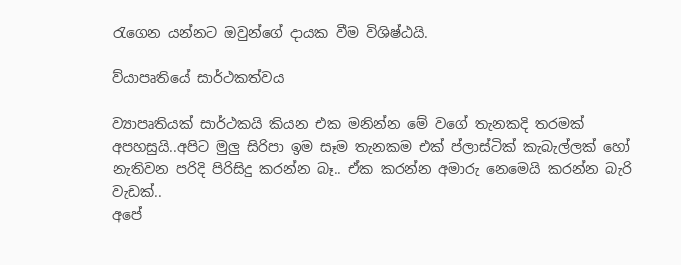රැගෙන යන්නට ඔවුන්ගේ දායක වීම විශිෂ්ඨයි.

ව්යාපෘතියේ සාර්ථකත්වය

ව්‍යාපෘතියක් සාර්ථකයි කියන එක මනින්න මේ වගේ තැනකදි තරමක් අපහසුයි..අපිට මුලු සිරිපා ඉම සෑම තැනකම එක් ප්ලාස්ටික් කැබැල්ලක් හෝ නැතිවන පරිදි පිරිසිදු කරන්න බෑ.. ඒක කරන්න අමාරු නෙමෙයි කරන්න බැරි වැඩක්..
අපේ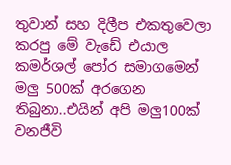තුවාන් සහ දිලීප එකතුවෙලා කරපු මේ වැඩේ එයාල කමර්ශල් පෝර සමාගමෙන් මලු 500ක් අරගෙන තිබුනා..එයින් අපි මලු100ක් වනජීවි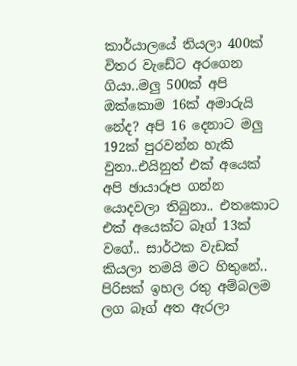කාර්යාලයේ තියලා 400ක් විතර වැඩේට අරගෙන ගියා..මලු 500ක් අපි ඔක්කොම 16ක් අමාරුයි නේද? අපි 16 දෙනාට මලු 192ක් පුරවන්න හැකි වුනා..එයිනුත් එක් අයෙක් අපි ඡායාරූප ගන්න‍ යොදවලා තිබුනා.. එතකොට එක් අයෙක්ට බෑග් 13ක් වගේ.. සාර්ථක වැඩක් කියලා තමයි මට හිතුනේ..
පිරිසක් ඉහල රතු අම්බලම ලග බෑග් අත ඇරලා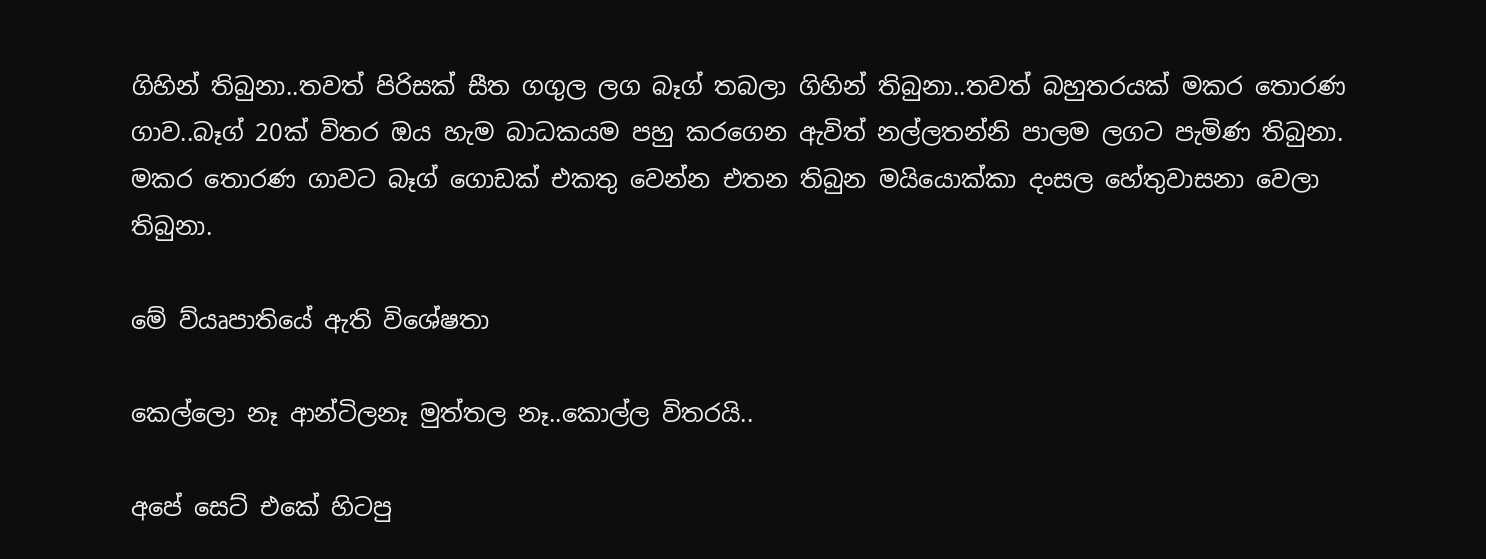ගිහින් තිබුනා..තවත් පිරිසක් සීත ගගුල ලග බෑග් තබලා ගිහින් තිබුනා..තවත් බහුතරයක් මකර තොරණ ගාව..බෑග් 20ක් විතර ඔය හැම බාධකයම පහු කරගෙන ඇවිත් නල්ලතන්නි පාලම ලගට පැමිණ තිබුනා. මකර තොරණ ගාවට බෑග් ගොඩක් එකතු වෙන්න එතන තිබුන මයියොක්කා දංසල හේතුවාසනා වෙලා තිබුනා.

මේ ව්යෘපාතියේ ඇති විශේෂතා

කෙල්ලො නෑ ආන්ටිලනෑ මුත්තල නෑ..කොල්ල විතරයි..

අපේ සෙට් එකේ හිටපු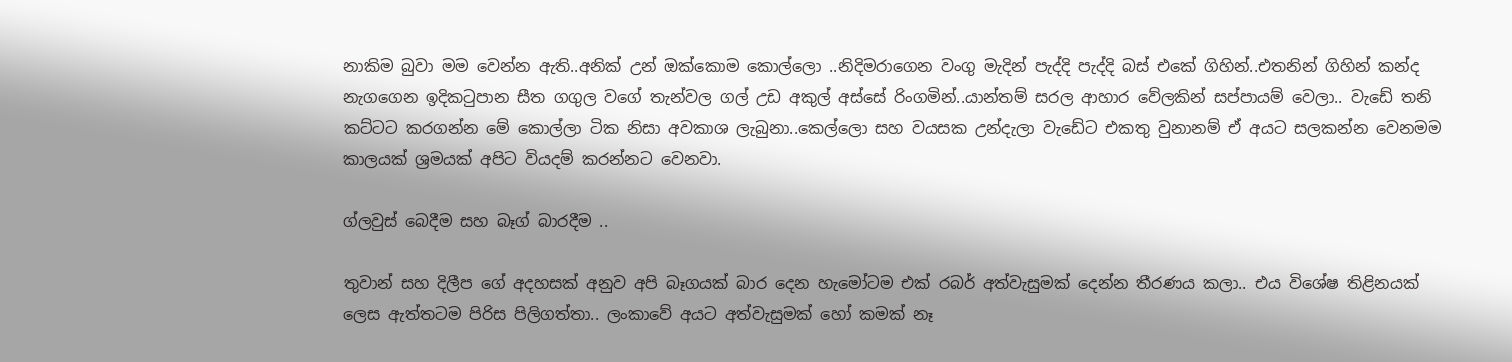නාකිම බුවා මම වෙන්න ඇති..අනික් උන් ඔක්කොම කොල්ලො ..නිදිමරාගෙන වංගු මැදින් පැද්දි පැද්දි බස් එකේ ගිහින්..එතනින් ගිහින් කන්ද නැගගෙන ඉදිකටුපාන සීත ගගුල වගේ තැන්වල ගල් උඩ අකුල් අස්සේ රිංගමින්..යාන්තම් සරල ආහාර වේලකින් සප්පායම් වෙලා.. වැඩේ තනි කට්ටට කරගන්න මේ කොල්ලා ටික නිසා අවකාශ ලැබුනා..කෙල්ලො සහ වයසක උන්දැලා වැඩේට එකතු වුනානම් ඒ අයට සලකන්න වෙනමම කාලයක් ශ්‍රමයක් අපිට වියදම් කරන්නට වෙනවා.

ග්ලවුස් බෙදීම සහ බෑග් බාරදීම ..

තුවාන් සහ දිලීප ගේ අදහසක් අනුව අපි බෑගයක් බාර දෙන හැමෝටම එක් රබර් අත්වැසුමක් දෙන්න තීරණය කලා.. එය විශේෂ තිළිනයක් ලෙස ඇත්තටම පිරිස පිලිගත්තා.. ලංකාවේ අයට අත්වැසුමක් හෝ කමක් නෑ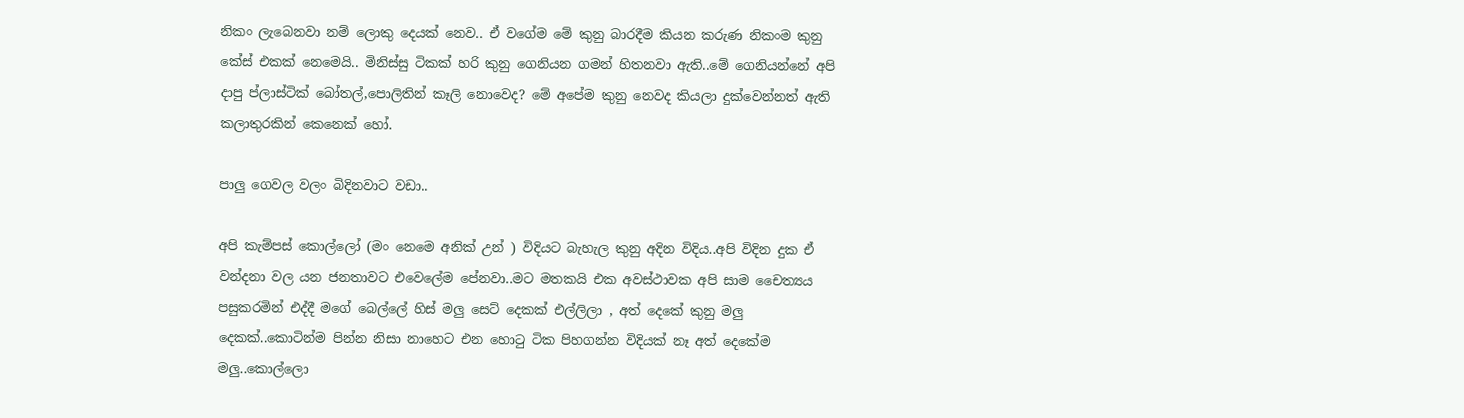නිකං ලැබෙනවා නම් ලොකු දෙයක් නෙව.. ඒ වගේම මේ කුනු බාරදීම කියන කරුණ නිකංම කුනු කේස් එකක් නෙමෙයි.. මිනිස්සු ටිකක් හරි කුනු ගෙනියන ගමන් හිතනවා ඇති..මේ ගෙනියන්නේ අපි ‍ දාපු ප්ලාස්ටික් බෝතල්,පොලිතින් කෑලි නොවෙද? මේ අපේම කුනු නෙවද කියලා දුක්වෙන්නත් ඇති කලාතුරකින් කෙනෙක් හෝ.

පාලු ගෙවල වලං බිදිනවාට වඩා..

අපි කැම්පස් කොල්ලෝ (මං නෙමෙ අනික් උන් ) විදියට බැහැල කුනු අදින විදිය..අපි විදින දුක ඒ වන්දනා වල යන ජනතාවට එවෙලේම පේනවා..මට මතකයි එක අවස්ථාවක අපි සාම චෛත්‍යය පසුකරමින් එද්දී මගේ බෙල්ලේ හිස් මලු සෙට් දෙකක් එල්ලිලා , අත් දෙකේ කුනු මලු දෙකක්..කොටින්ම පින්න නිසා නාහෙට එන හොටු ටික පිහගන්න විදියක් නෑ අත් දෙකේම මලු..කොල්ලො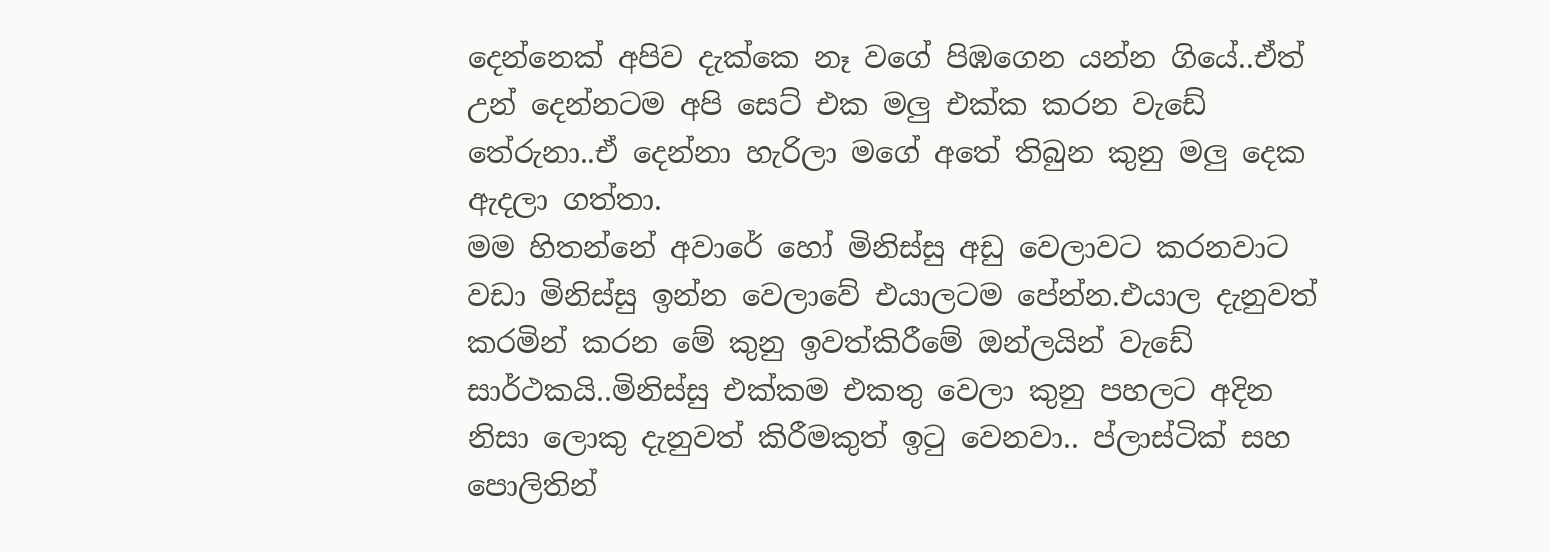දෙන්නෙක් අපිව දැක්කෙ නෑ වගේ පිඹගෙන යන්න ගියේ..ඒත් උන් දෙන්නටම අපි සෙට් එක මලු එක්ක කරන වැඩේ තේරුනා..ඒ දෙන්නා හැරිලා මගේ අතේ තිබුන කුනු මලු දෙක ඇදලා ගත්තා.
මම හිතන්නේ අවාරේ හෝ මිනිස්සු අඩු වෙලාවට කරනවාට වඩා මිනිස්සු ඉන්න වෙලාවේ එයාලටම පේන්න.එයාල දැනුවත් කරමින් කරන මේ කුනු ඉවත්කිරීමේ ඔන්ලයින් වැඩේ සාර්ථකයි..මිනිස්සු එක්කම එකතු වෙලා කුනු පහලට අදින නිසා ලොකු දැනුවත් කිරීමකුත් ඉටු වෙනවා.. ප්ලාස්ටික් සහ පොලිතින්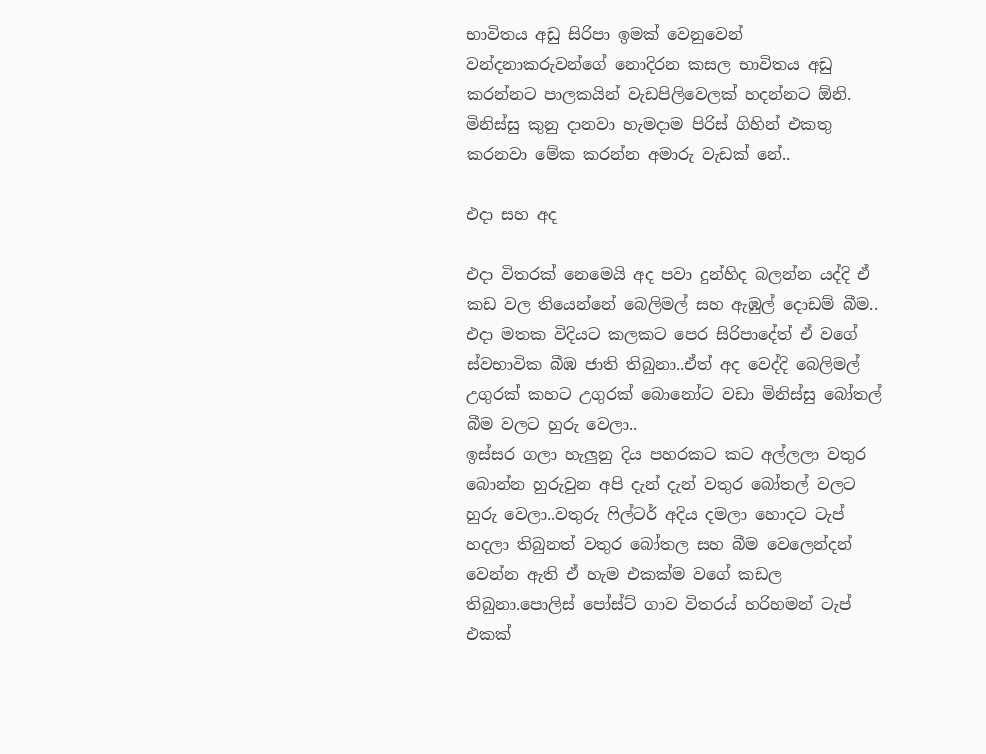භාවිතය අඩු සිරිපා ඉමක් වෙනුවෙන් වන්දනාකරුවන්ගේ නොදිරන කසල භාවිතය අඩු කරන්නට පාලකයින් වැඩපිලිවෙලක් හදන්නට ඕනි. මිනිස්සු කුනු දානවා හැමදාම පිරිස් ගිහින් එකතු කරනවා මේක කරන්න අමාරු වැඩක් නේ..

එදා සහ අද

එදා විතරක් නෙමෙයි අද පවා දුන්හිද බලන්න යද්දි ඒ කඩ වල තියෙන්නේ බෙලිමල් සහ ඇඹුල් දොඩම් බීම.. එදා මතක විදියට කලකට පෙර සිරිපාදේත් ඒ වගේ ස්වභාවික බීඹ ජාති තිබුනා..ඒත් අද වෙද්දි බෙලිමල් උගුරක් කහට උගුරක් බොනෝට වඩා මිනිස්සු බෝතල් බීම වලට හුරු වෙලා..
ඉස්සර ගලා හැලුනු දිය පහරකට කට අල්ලලා වතුර බොන්න හුරුවුන අපි දැන් දැන් වතුර බෝතල් වලට හුරු වෙලා..වතුරු ෆිල්ටර් අදිය දමලා හොදට ටැප් හදලා තිබුනත් වතුර බෝතල සහ බීම වෙලෙන්දන් වෙන්න ඇති ඒ හැම එකක්ම වගේ කඩල තිබුනා.පොලිස් පෝස්ට් ගාව විතරය් හරිහමන් ටැප් එකක්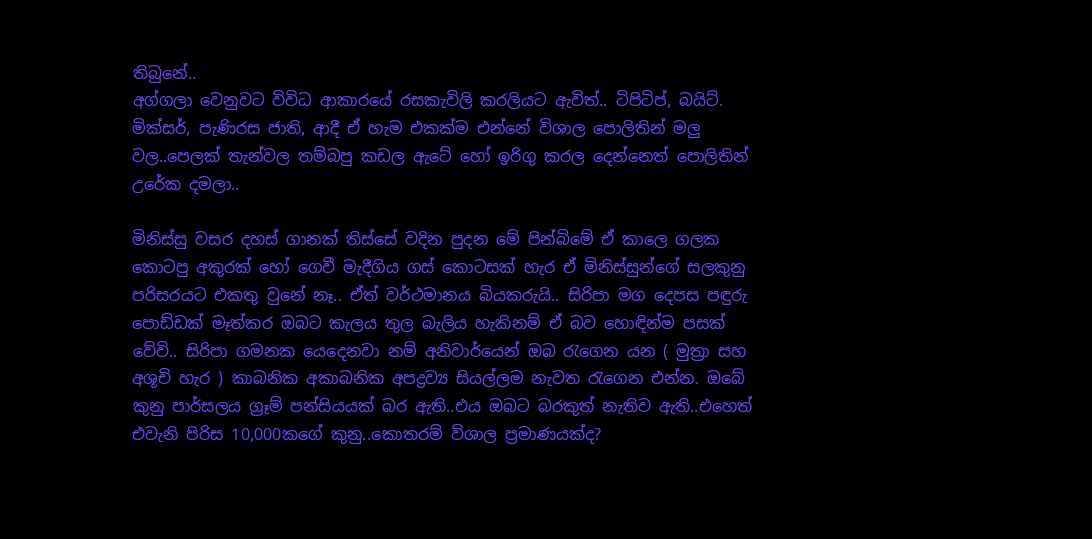තිබුනේ..
අග්ගලා වෙනුවට විවිධ ආකාරයේ රසකැවිලි කරලියට ඇවිත්.. ටිපිටිප්, බයිට්. මික්සර්, පැණිරස ජාති, ආදී ඒ හැම එකක්ම එන්නේ විශාල පොලිතින් මලු වල..පෙලක් තැන්වල තම්බපු කඩල ඇටේ හෝ ඉරිගු කරල දෙන්නෙත් පොලිතින් උරේක දමලා..

මිනිස්සු වසර දහස් ගානක් තිස්සේ වදින පුදන මේ පින්බිමේ ඒ කාලෙ ගලක කොටපු අකුරක් හෝ ගෙවී මැදීගිය ගස් කොටසක් හැර ඒ මිනිස්සුන්ගේ සලකුනු පරිසරයට එකතු වුනේ නෑ.. ඒත් වර්ථමානය බියකරුයි.. සිරිපා මග දෙපස පඳුරු පොඩ්ඩක් මෑත්කර ඔබට කැලය තුල බැලිය හැකිනම් ඒ බව හොඳින්ම පසක් වේවි.. සිරිපා ගමනක යෙදෙනවා නම් අනිවාර්යෙන් ඔබ රැගෙන යන ( මුත්‍රා සහ අශූචි හැර ) කාබනික අකාබනික අපද්‍රව්‍ය සියල්ලම නැවත රැගෙන එන්න. ඔබේ කුනු පාර්සලය ග්‍රෑම් පන්සියයක් බර ඇති..එය ඔබට බරකුත් නැතිව ඇති..එහෙත් එවැනි පිරිස 10,000කගේ කුනු..කොතරම් විශාල ප්‍රමාණයක්ද?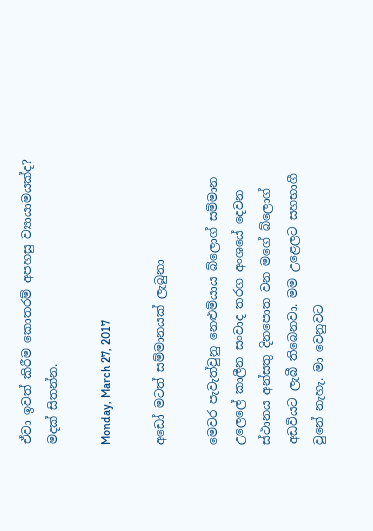ඒවා ඉවත් කිරීම කොතරම් අපහසු ව්‍යායාමයක්ද?
මදක් සිතන්න.

Monday, March 27, 2017

අඩෝ මටත් සම්මානයක් ලැබුනා

මෙවර පැවැත්වුනු නෙළුම්යාය බ්ලොග් සම්මාන උලෙලේ කාලීන සංවාද තරග අංශයේ දෙවන ස්ථානය අන්සතු දිනපොත වන මගේ බ්ලොග් අඩවියට ලැබී තිබෙනවා. මම උළෙලට සහභාගී වුනේ නැහැ. මා වෙනුවට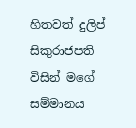හිතවත් දුලිප් සිකුරාජපති විසින් මගේ සම්මානය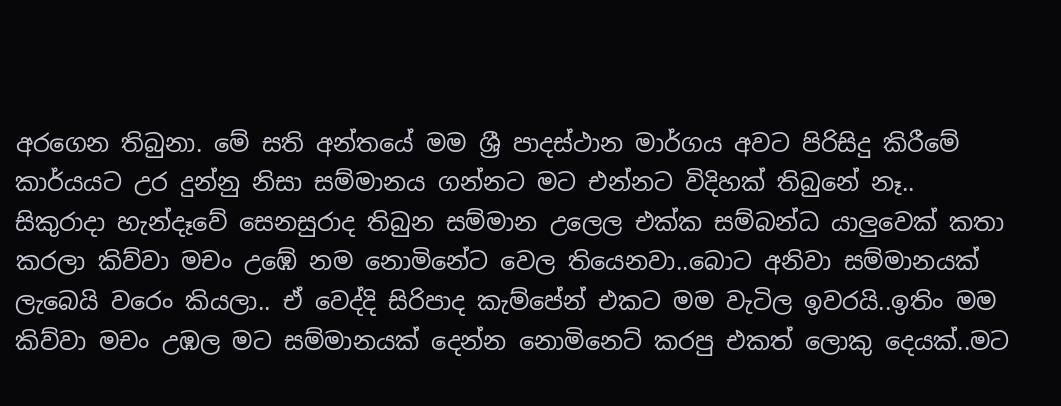අරගෙන තිබුනා. මේ සති අන්තයේ මම ශ්‍රී පාදස්ථාන මාර්ගය අවට පිරිසිදු කිරීමේ කාර්යයට උර දුන්නු නිසා සම්මානය ගන්නට මට එන්නට විදිහක් තිබුනේ නෑ..
සිකුරාදා හැන්දෑවේ සෙනසුරාද තිබුන සම්මාන උලෙල එක්ක සම්බන්ධ යාලුවෙක් කතා කරලා කිව්වා මචං ‍උඹේ නම නොමිනේට වෙල තියෙනවා..බොට අනිවා සම්මානයක් ලැබෙයි වරෙං කියලා.. ඒ වෙද්දි සිරිපාද කැම්පේන් එකට මම වැටිල ඉවරයි..ඉතිං මම කිව්වා මචං උඹල මට සම්මානයක් දෙන්න නොමිනෙට් කරපු එකත් ලොකු දෙයක්..මට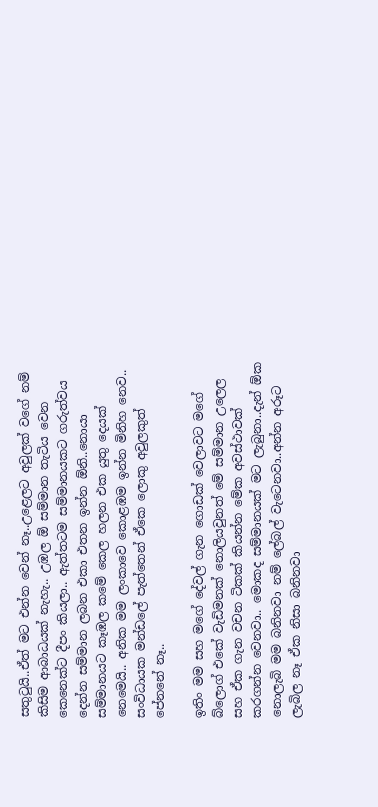සතුටුයි..ඒත් මට එන්න වෙන් නෑ..උළෙලට අවුලක් වගේ නම් කිසිම ආබාධයක් නැහැ.. උඹල ඕ සම්මාන තැටිය වෙන කෙනෙක්ට දීපං කියලා.. ඇත්තටම සම්මානයකට ගරුත්වය දෙන්න සම්මාන ලබන එකා එතන ඉන්න ඕනි..නොයා සම්මානයට කෑඹල කමේ කෙල හලන එක යුතු දෙයක් නෙමෙයි.. අනික මම ලංකාවෙ කොළඹම ඉන්න මිනිහ නෙව.. සංවිධායක මන්ඩලේ පැත්තෙන් ඒකෙ ලොකු අවුලකුත් පේනනේ නෑ..

ඉතිං මම සහ මගේ දේවල් ගැන ගොඩක් වෙලාවට මගේ බ්ලොග් එකේ වැඩිමනක් නොලියවුනත් මේ සම්මාන උලෙල සහ ඒ‍ක ගැන වචන ටිකක් කියන්න මේක අවස්ථාවක් කරගන්න වෙනවා.. මොකද සම්මානයක් මට ලැබුනා..දැන් ඕක නොලැබි මම බනිනවා නම් ලේබල් වැටෙනවා..අන්න අරූට ලැබිල නෑ ඒක නිසා බනිනවා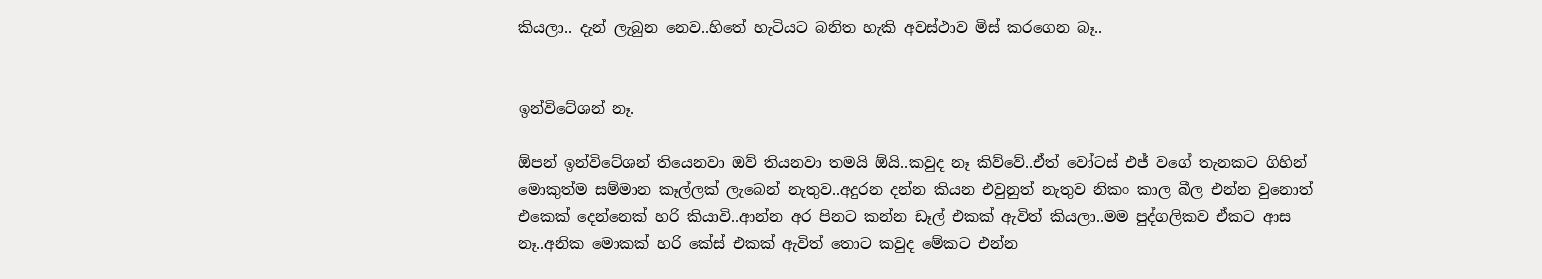කියලා.. දැන් ලැබුන නෙව..හිතේ හැටියට බනිත හැකි අවස්ථාව මිස් කරගෙන බෑ..


ඉන්විටේශන් නෑ.

ඕපන් ඉන්විටේශන් තියෙනවා ඔව් තියනවා තමයි ඕයි..කවුද නෑ කිව්වේ..ඒත් වෝටස් එජ් වගේ තැනකට ගිහින් මොකුත්ම සම්මාන කෑල්ලක් ලැබෙන් නැතුව..අදුරන දන්න කියන එවුනුත් නැතුව නිකං කාල බීල එන්න වුනොත් එකෙක් දෙන්නෙක් හරි කියාවි..ආන්න අර පිනට කන්න ඩෑල් එකක් ඇවිත් කියලා..මම පුද්ගලිකව ඒකට ආස නෑ..අනික මොකක් හරි කේස් එකක් ඇවිත් තොට කවුද මේකට එන්න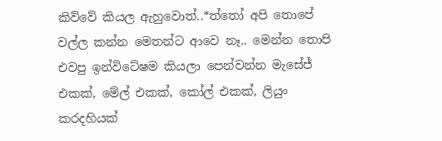කිව්වේ කියල ඇහුවොත්..*ත්තෝ අපි තොපේ වල්ල කන්න මෙතන්ට ආවෙ නෑ.. මෙන්න තොපි එවපු ඉන්විටේෂම කියලා පෙන්වන්න මැසේජ් එකක්, මේල් එකක්, කෝල් එකක්, ලියුං කරදහියක්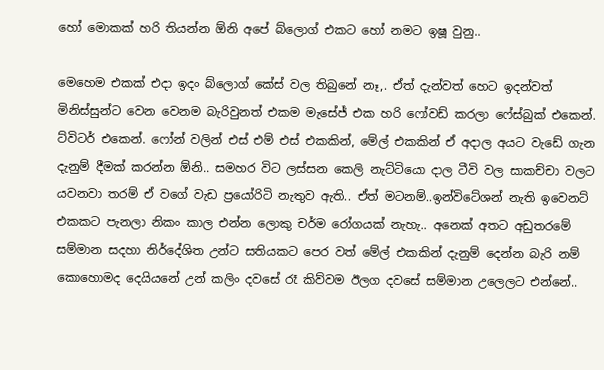හෝ මොකක් හරි තියන්න ඕනි අපේ බ්ලොග් එකට හෝ නමට ඉෂූ වුනු..

මෙහෙම එකක් එදා ඉදං බ්ලොග් කේස් වල තිබුනේ නෑ,. ඒත් දැන්වත් හෙට ඉදන්වත් මිනිස්සුන්ට වෙන වෙනම බැරිවුනත් එකම මැසේජ් එක හරි ෆෝවඩ් කරලා ෆේස්බුක් එකෙන්. ට්විටර් එකෙන්. ෆෝන් වලින් එස් එම් එස් එකකින්, මේල් එකකින් ඒ අදාල අයට ව‍ැඩේ ගැන දැනුම් දීමක් කරන්න ඕනි.. සමහර විට ලස්සන කෙලි නැට්ටියො දාල ටීවි වල සාකච්චා වලට යවනවා තරම් ඒ වගේ වැඩ ප්‍රයෝරිටි නැතුව ඇති.. ඒත් මටනම්..ඉන්විටේශන් නැති ඉවෙනට් එකකට පැනලා නිකං කාල එන්න ලොකු චර්ම රෝගයක් නැහැ.. අනෙක් අතට අඩුතරමේ සම්මාන සදහා නිර්දේශිත උන්ට සතියකට පෙර වත් මේල් එකකින් දැනුම් දෙන්න බැරි නම් කොහොමද දෙයියනේ උන් කලිං දවසේ රෑ කිව්වම ඊලග දවසේ සම්මාන උලෙලට එන්නේ..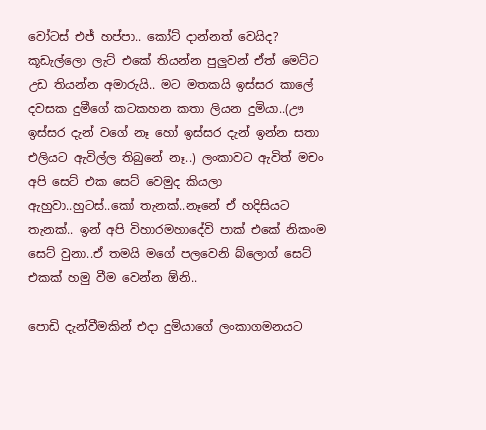වෝටස් එජ් හප්පා.. කෝට් දාන්නත් වෙයිද?
කූඩැල්ලො ලැට් එකේ තියන්න පුලුවන් ඒත් මෙට්ට උඩ තියන්න අමාරුයි.. මට මතකයි ඉස්සර කාලේ දවසක දුමීගේ කටකහන කතා ලියන දුමියා..(ඌ ඉස්සර දැන් වගේ නෑ හෝ ඉස්සර දැන් ඉන්න සතා එලියට ඇවිල්ල තිබුනේ නෑ..) ලංකාවට ඇවිත් මචං අපි සෙට් එක සෙට් වෙමුද කියලා ඇහුවා..හුටස්..කෝ තැනක්..නෑනේ ඒ හදිසියට තැනක්.. ඉන් අපි විහාරමහාදේවි පාක් එකේ නිකංම සෙට් වුනා..ඒ තමයි මගේ පලවෙනි බ්ලොග් සෙට් එකක් හමු වීම වෙන්න ඕනි..

පොඩි දැන්වීමකින් එදා දුමියාගේ ලංකාගමනයට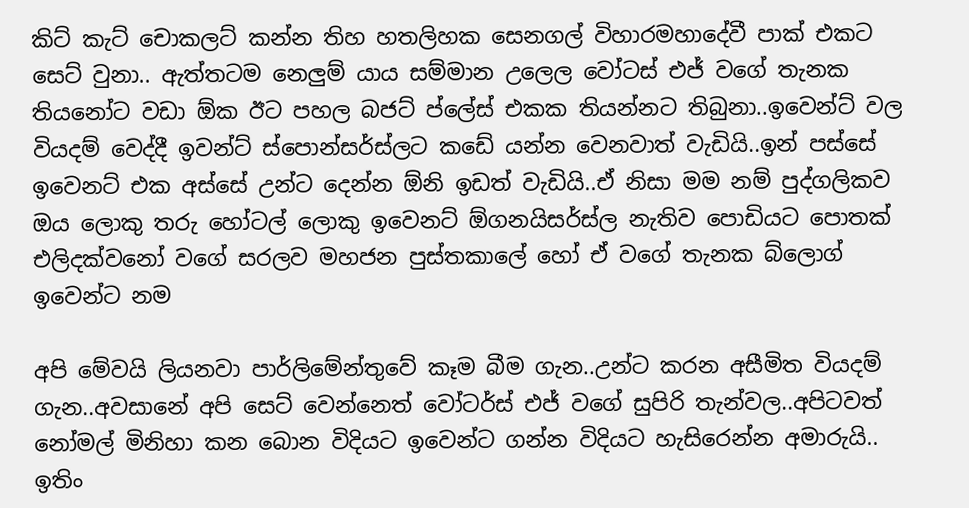කිට් කැට් චොකලට් කන්න තිහ හතලිහක සෙනගල් විහාරමහාදේවී පාක් එකට සෙට් වුනා.. ඇත්තටම නෙලුම් යාය සම්මාන උලෙල වෝටස් එජ් වගේ තැනක තියනෝට වඩා ඕක ඊට පහල බජට් ප්ලේස් එකක තියන්නට තිබුනා..ඉවෙන්ට් වල වියදම් වෙද්දී ඉවන්ට් ස්පොන්සර්ස්ලට කඩේ යන්න වෙනවාත් වැඩියි..ඉන් පස්සේ ඉවෙනට් එක අස්සේ උන්ට දෙන්න ඕනි ඉඩත් වැඩියි..ඒ නිසා මම නම් පුද්ගලිකව ඔය ලොකු තරු හෝටල් ලොකු ඉවෙනට් ඕගනයිසර්ස්ල නැතිව පොඩියට පොතක් එලිදක්වනෝ වගේ සරලව මහජන පුස්තකාලේ හෝ ඒ වගේ තැනක බ්ලොග් ඉවෙන්ට නම

අපි මේවයි ලියනවා පාර්ලිමේන්තුවේ කෑම බීම ගැන..උන්ට කරන අසීමිත වියදම් ගැන..අවසානේ අපි සෙට් වෙන්නෙත් වෝටර්ස් එජ් වගේ සුපිරි තැන්වල..අපිටවත් නෝමල් මිනිහා කන බොන විදියට ඉවෙන්ට ගන්න විදියට හැසිරෙන්න අමාරුයි.. ඉතිං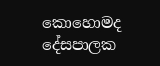කොහොමද දේසපාලක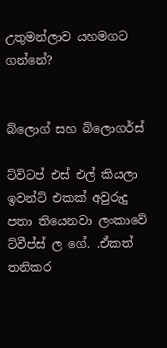උතුමන්ලාව යහමගට ගන්නේ?


බ්ලොග් සහ බ්ලොගර්ස්

ට්විටප් එස් එල් කියලා ඉවන්ට් එකක් අවුරුදු පතා තියෙනවා ලංකාවේ ට්වීප්ස් ල ගේ. .ඒකත් තනිකර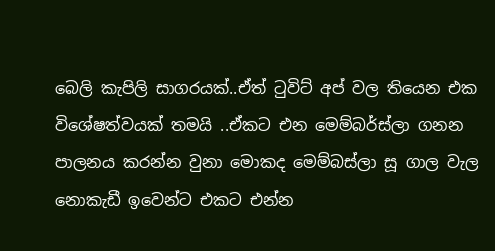බෙලි කැපිලි සාගරයක්..ඒත් ටුවිට් අප් වල තියෙන එක විශේෂත්වයක් තමයි ..ඒකට එන මෙම්බර්ස්ලා ගනන පාලනය කරන්න වුනා මොකද මෙම්බස්ලා සූ ගාල වැල නොකැඩී ඉවෙන්ට එකට එන්න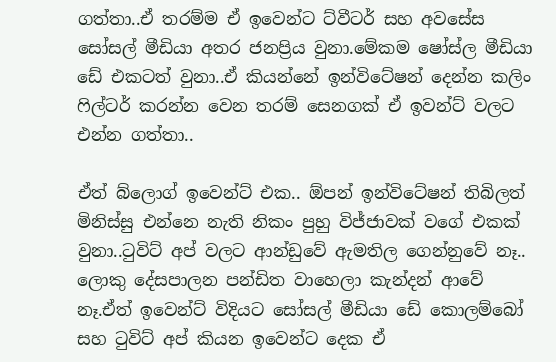ගත්තා..ඒ තරම්ම ඒ ඉවෙන්ට ට්වීටර් සහ අවසේස සෝසල් මීඩියා අතර ජනප්‍රිය වුනා.මේකම ෂෝස්ල මීඩියා ඩේ එකටත් වුනා..ඒ කියන්නේ ඉන්විටේෂන් දෙන්න කලිං ෆිල්ටර් කරන්න වෙන තරම් සෙනගක් ඒ ඉවන්ට් වලට එන්න ගත්තා..

ඒත් බ්ලොග් ඉවෙන්ට් එක.. ඕපන් ඉන්විටේෂන් තිබිලත් මිනිස්සු එන්නෙ නැති නිකං පුහු විජ්ජාවක් වගේ එකක් වුනා..ටුවිට් අප් වලට ආන්ඩුවේ ඇමතිල ගෙන්නුවේ නෑ.. ලොකු දේසපාලන පන්ඩිත වාහෙලා කැන්දන් ආවේ නෑ.ඒත් ඉවෙන්ට් විදියට සෝසල් මීඩියා ඩේ කොලම්බෝ සහ ටුවිට් අප් කියන ඉවෙන්ට දෙක ඒ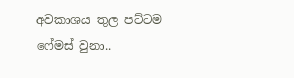අවකාශය තුල පට්ටම ෆේමස් වුනා..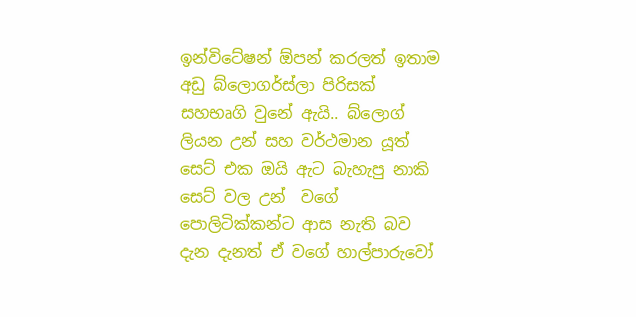ඉන්විටේෂන් ඕපන් කරලත් ඉතාම අඩු බ්ලොගර්ස්ලා පිරිසක් සහභෘගි වුනේ ඇයි.. බ්ලොග් ලියන උන් සහ වර්ථමාන යූත් සෙට් එක ඔයි ඇට බැහැපු නාකි සෙට් වල උන්  වගේ පොලිටික්කන්ට ආස නැති බව දැන දැනත් ඒ වගේ හාල්පාරුවෝ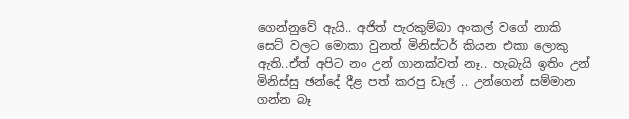ගෙන්නුවේ ඇයි.. අජිත් පැරකුම්බා අංකල් වගේ නාකි සෙට් වලට මොකා වුනත් මිනිස්ටර් කියන එකා ලොකු ඇති..ඒත් අපිට නං උන් ගානක්වත් නෑ.. හැබැයි ඉතිං උන් මිනිස්සු ඡන්දේ දීළ පත් කරපු ඩෑල් .. උන්ගෙන් සම්මාන ගන්න බෑ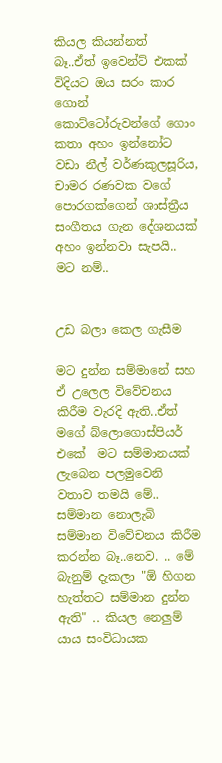කියල කියන්නත් බෑ..ඒත් ‍ඉවෙන්ට් එකක් විදියට ඔය සරං කාර ගොන් කොට්ටෝරුවන්ගේ ගොං කතා අහං ඉන්නෝට වඩා නීල් වර්ණකුලසූරිය, චාමර රණවක ‍වගේ පොරගක්ගෙන් ශාස්ත්‍රීය සංගීතය ගැන දේශනයක් අහං ඉන්නවා සැපයි.. මට නම්..


උඩ බලා කෙල ගැසීම

මට දුන්න සම්මානේ සහ ඒ උලෙල විවේචනය කිරීම වැරදි ඇති..ඒත් මගේ බ්ලොගොස්පියර් එකේ  මට සම්මානයක් ලැබෙන පලමුවෙනි වතාව තමයි මේ.. සම්මාන නොලැබි සම්මාන විවේචනය කිරීම කරන්න බෑ..නෙව. .. මේ බැනුම් දැකලා "ඕ හිගන හැත්තට සම්මාන දුන්න ඇති" .. කියල නෙලුම් යාය සංවිධායක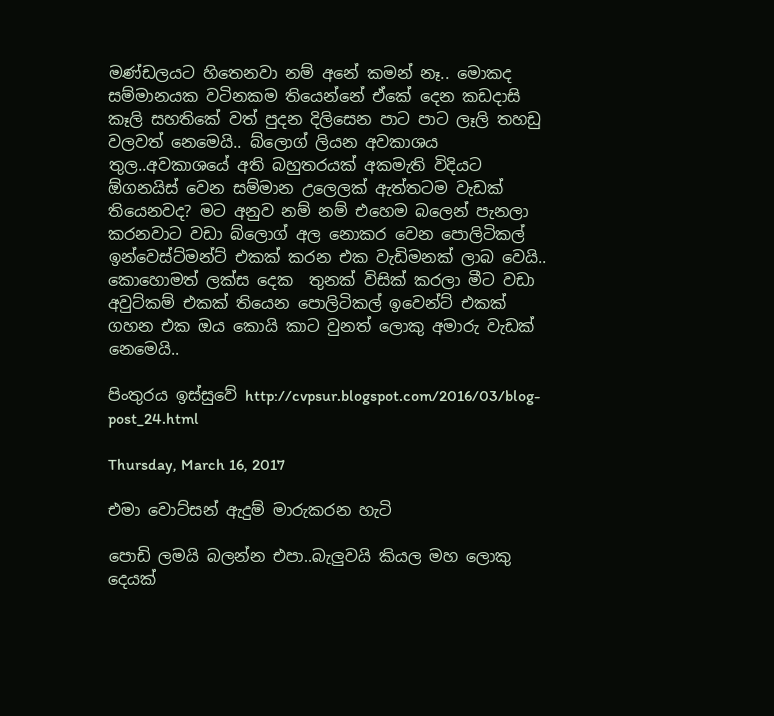මණ්ඩලයට හිතෙනවා නම් අනේ කමන් නෑ.. මොකද සම්මානයක වටිනකම තියෙන්නේ ඒකේ දෙන කඩදාසි කෑලි සහ‍තිකේ වත් පුදන දිලිසෙන පාට පාට ලෑලි තහඩු වලවත් නෙමෙයි.. බ්ලොග් ලියන අවකාශය තුල..අවකාශයේ අති බහුතරයක් අකමැති විදියට ඕගනයිස් වෙන සම්මාන උලෙලක් ඇත්තටම වැඩක් තියෙනවද? මට අනුව නම් නම් එහෙම බලෙන් පැනලා කරනවාට වඩා බ්ලොග් අල නොකර වෙන පොලිටිකල් ඉන්වෙස්ට්මන්ට් එකක් කරන එක වැඩිමනක් ලාබ වෙයි.. කොහොමත් ලක්ස දෙක ‍ තුනක් විසික් කරලා මීට වඩා අවුට්කම් එකක් තියෙන පොලිටිකල් ඉවෙන්ට් එකක් ගහන එක ඔය කොයි කාට වුනත් ලොකු අමාරු වැඩක් නෙමෙයි..

පිංතුරය ඉස්සුවේ http://cvpsur.blogspot.com/2016/03/blog-post_24.html

Thursday, March 16, 2017

එමා වොට්සන් ඇදුම් මාරුකරන හැටි

පොඩි ලමයි බලන්න එපා..බැලුවයි කියල මහ ලොකු දෙයක්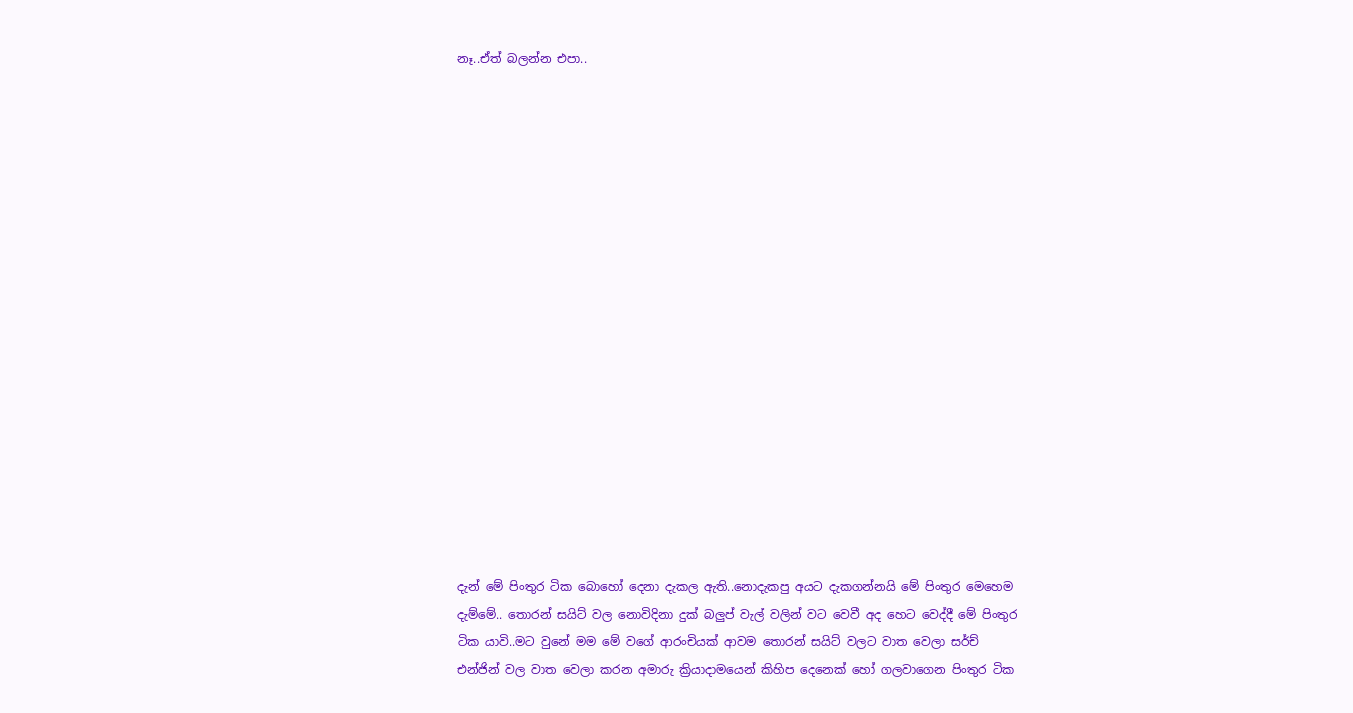නෑ..ඒත් බලන්න එපා..


















දැන් මේ පිංතුර ටික බොහෝ දෙනා දැකල ඇති..නොදැකපු අයට දැකගන්නයි මේ පිංතුර මෙහෙම දැම්මේ.. තොරන් සයිට් වල‍ නොවිදිනා දුක් බලුප් වැල් වලින් වට වෙවී අද හෙට වෙද්දී මේ පිංතුර ටික යාවි..මට වුනේ මම මේ වගේ ආරංචියක් ආවම තොරන් සයිට් වලට වාත වෙලා සර්ච් එන්ජින් වල වාත වෙලා කරන අමාරු ක්‍රියාදාමයෙන් කිහිප දෙනෙක් හෝ ගලවාගෙන පිංතුර ටික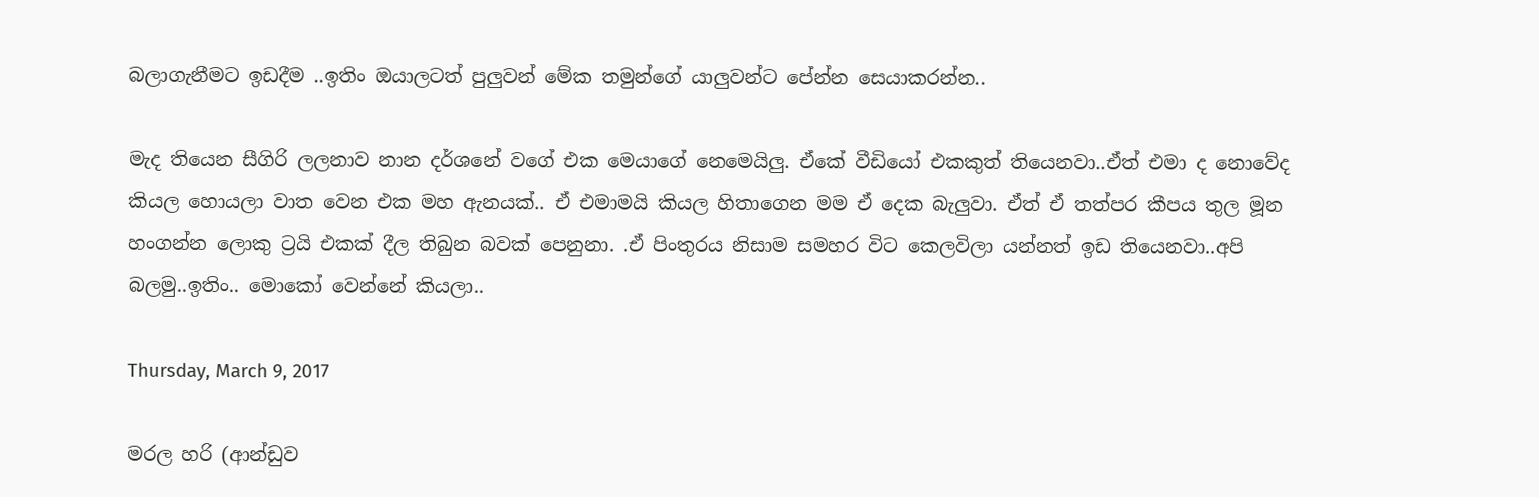බලාගැනීමට ඉඩදීම ..ඉතිං ඔයාලටත් පුලුවන් මේක තමුන්ග‍ේ යාලුවන්ට පේන්න සෙයාකරන්න..

මැද තියෙන සීගිරි ලලනාව නාන දර්ශනේ වගේ එක මෙයාගේ නෙමෙයිලු. ඒකේ වීඩියෝ එකකුත් තියෙනවා..ඒත් එමා ද නොවේද කියල හොයලා වාත වෙන එක මහ ඇනයක්.. ඒ එමාමයි කියල හිතාගෙන මම ඒ දෙක බැලුවා. ඒත් ඒ තත්පර කීපය තුල මූන හංගන්න ලොකු ට්‍රයි එකක් දීල තිබුන බවක් පෙනුනා. .ඒ පිංතුරය නිසාම සමහර විට කෙලවිලා යන්නත් ඉඩ තියෙනවා..අපි බලමු..ඉතිං.. මොකෝ වෙන්නේ කියලා..

Thursday, March 9, 2017

මරල හරි (ආන්ඩුව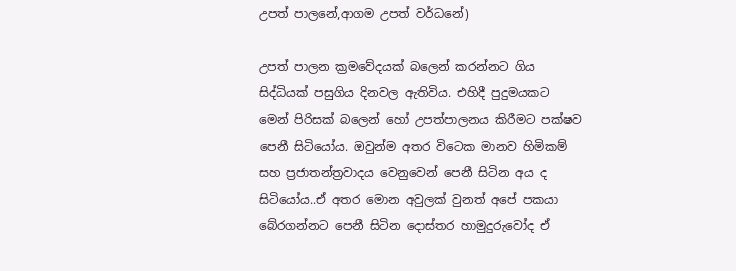උපත් පාලනේ,ආගම උපත් වර්ධනේ)

උපත් පාලන ක්‍රමවේදයක් බලෙන් කරන්නට ගිය සිද්ධියක් පසුගිය දිනවල ඇතිවිය. එහිදී පුදුමයකට මෙන් පිරිසක් බලෙන් හෝ උපත්පාලනය කිරීමට පක්ෂව පෙනී සිටියෝය. ඔවුන්ම අතර විටෙක මානව හිමිකම් සහ ප්‍රජාතන්ත්‍රවාදය වෙනුවෙන් පෙනී සිටින අය ද සිටියෝය..ඒ අතර මොන අවුලක් වුනත් අපේ පකයා බේරගන්නට පෙනී සිටින දොස්තර හාමුදුරුවෝද ඒ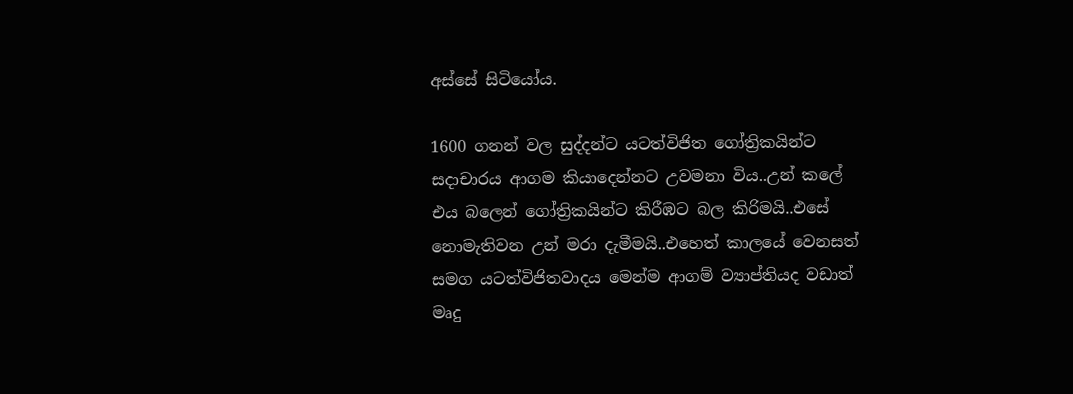අස්සේ සිටියෝය.

1600 ගනන් වල සුද්දන්ට යටත්විජිත ගෝත්‍රිකයින්ට සදාචාරය ආගම කියාදෙන්නට උවමනා විය..උන් කලේ එය බලෙන් ගෝත්‍රිකයින්ට කිරීඹට බල කිරිමයි..එසේ නොමැතිවන උන් මරා දැමීමයි..එහෙත් කාලයේ වෙනසත් සමග යටත්විජිතවාදය මෙන්ම ආගම් ව්‍යාප්තියද වඩාත් මෘදු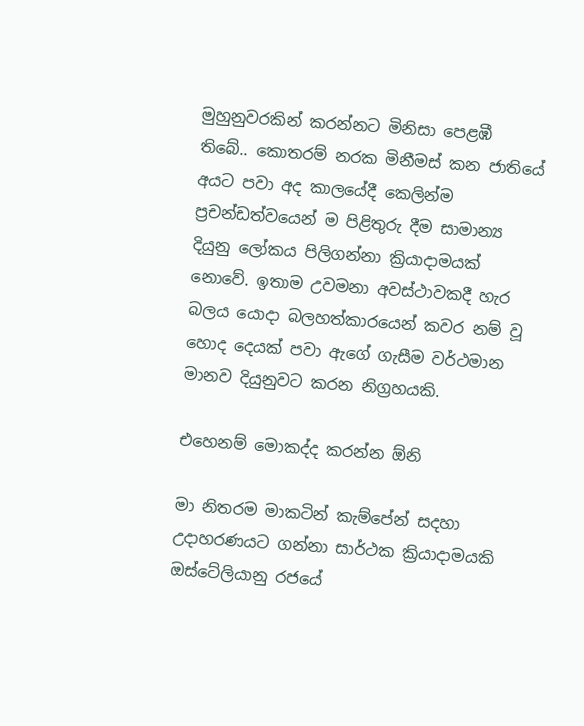මුහුනුවරකින් කරන්නට මිනිසා පෙළඹී තිබේ.. කොතරම් නරක මිනීමස් කන ජාතියේ අයට පවා අද කාලයේදී කෙලින්ම ප්‍රචන්ඩත්වයෙන් ම පිළිතුරු දීම සාමාන්‍ය දියුනු ලෝකය පිලිගන්නා ක්‍රියාදාමයක් නොවේ. ඉතාම උවමනා අවස්ථාවකදී හැර බලය යොදා බලහත්කාරයෙන් කවර නම් වූ හොද දෙයක් පවා ඇගේ ගැසීම වර්ථමාන මානව දියුනුවට කරන නිග්‍රහයකි.

එහෙනම් මොකද්ද කරන්න ඕනි

මා නිතරම මාකටින් කැම්පේන් සදහා උදාහරණයට ගන්නා සාර්ථක ක්‍රියාදාමයකි ඔස්ටේලියානු රජයේ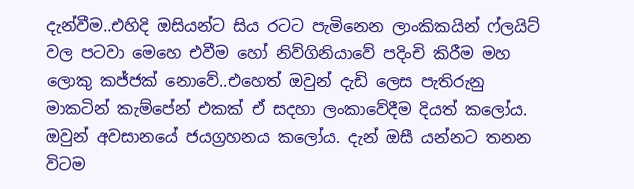දැන්වීම..එහිදි ඔසියන්ට සිය රටට පැමිනෙන ලාංකිකයින් ෆ්ලයිට් වල පටවා මෙහෙ එවීම හෝ නිව්ගිනියාවේ පදිංචි කිරීම මහ ලොකු කජ්ජක් නොවේ..එහෙත් ඔවුන් දැඩි ලෙස පැතිරුනු මාකටින් කැම්පේන් එකක් ඒ සදහා ලංකාවේදීම දියත් කලෝය. ඔවුන් අවසානයේ ජයග්‍රහනය කලෝය. දැන් ඔසී යන්නට තනන විටම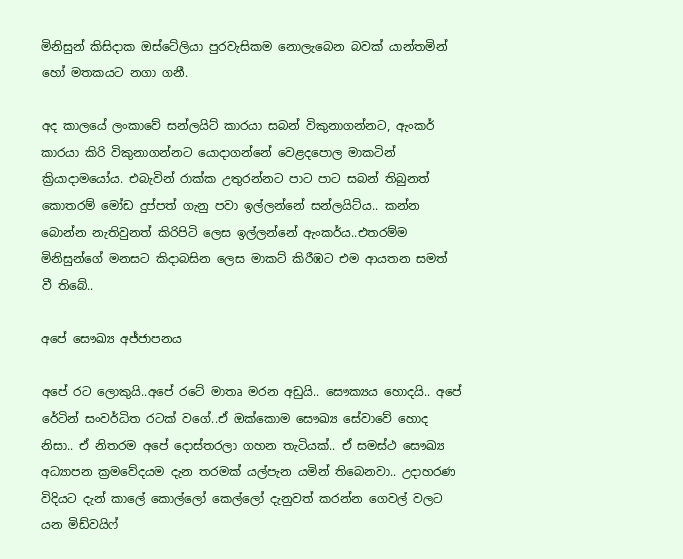මිනිසුන් කිසිදාක ඔස්ටේලියා පුරවැසිකම නොලැබෙන බවක් යාන්තමින් හෝ මතකයට නගා ගනී.

අද කාලයේ ලංකාවේ සන්ලයිට් කාරයා සබන් විකුනාගන්නට, ඇංකර් කාරයා කිරි විකුනාගන්නට යොදාගන්නේ වෙළදපොල මාකටින් ක්‍රියාදාමයෝය. එබැවින් රාක්ක උතුරන්නට පාට පාට සබන් තිබුනත් කොතරම් මෝඩ දුප්පත් ගැනු පවා ඉල්ලන්නේ සන්ලයිට්ය.. කන්න බොන්න නැතිවුනත් කිරිපිටි ලෙස ඉල්ලන්නේ ඇංකර්ය..එතරම්ම මිනිසුන්ගේ මනසට කිදාබසින ලෙස මාකට් කිරීඹට එම ආයතන සමත් වී තිබේ..

අපේ සෞඛ්‍ය අජ්ජාපනය

අපේ රට ලොකුයි..අපේ රටේ මාතෘ මරන අඩුයි.. සෞක්‍යය හොදයි.. අපේ රේටින් සංවර්ධිත රටක් වගේ..ඒ ඔක්ක‍ොම සෞඛ්‍ය සේවාවේ හොද නිසා.. ඒ නිතරම අපේ දොස්තරලා ගහන තැටියක්.. ඒ සමස්ථ සෞඛ්‍ය අධ්‍යාපන ක්‍රමවේදයම දැන තරමක් යල්පැන යමින් තිබෙනවා.. උදාහරණ විදියට දැන් කාලේ කොල්ලෝ කෙල්ලෝ දැනුවත් කරන්න ගෙවල් වලට යන මිඩ්වයිෆ්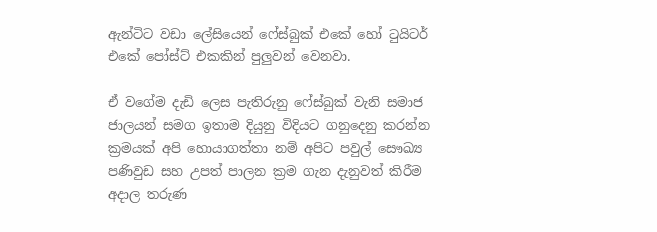ඇන්ටිට වඩා ලේසියෙන් ෆේස්බුක් එකේ හෝ ටුයිටර් එක‍ේ පෝස්ට් එකකින් පුලුවන් වෙනවා.

ඒ වගේම දැඩි ලෙස පැතිරුනු ෆේස්බුක් වැනි සමාජ ජාලයන් සමග ඉතාම දියුනු විදියට ගනුදෙනු කරන්න ක්‍රමයක් අපි හොයාගත්තා නම් අපිට පවුල් සෞඛ්‍ය පණිවුඩ සහ උපත් පාලන ක්‍රම ගැන දැනුවත් කිරීම අදාල තරුණ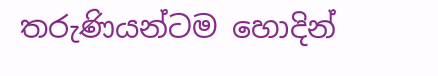තරුණියන්ටම හොදින්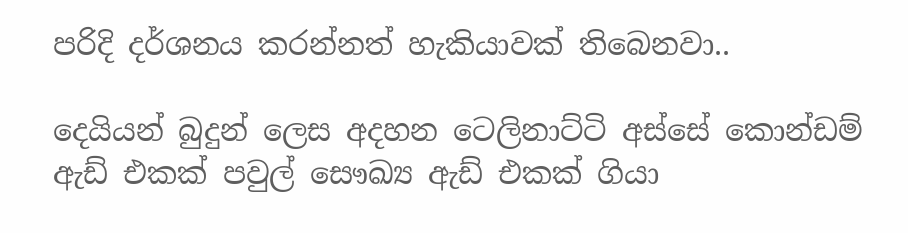පරිදි දර්ශනය කරන්නත් හැකියාවක් තිබෙනවා..

දෙයියන් බුදුන් ලෙස අදහන ටෙලිනාට්ටි අස්සේ කොන්ඩම් ඇඩ් එකක් පවුල් සෞඛ්‍ය ඇඩ් එකක් ගියා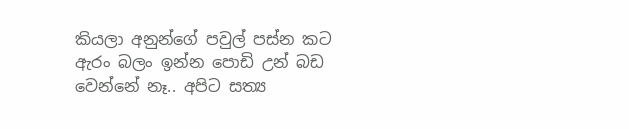කියලා අනුන්ගේ පවුල් පස්න කට ඇරං බලං ඉන්න පොඩි උන් බඩ වෙන්නේ නෑ.. අපිට සත්‍ය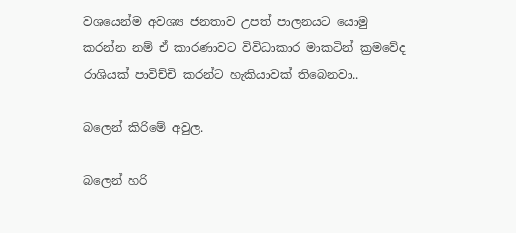වශයෙන්ම අවශ්‍ය ජනතාව උපත් පාලනයට යොමු කරන්න නම් ඒ කාරණාවට විවිධාකාර මාකටින් ක්‍රමවේද රාශියක් පාවිච්චි කරන්ට හැකියාවක් තිබෙනවා..

බලෙන් කිරිමේ අවුල.

බලෙන් හරි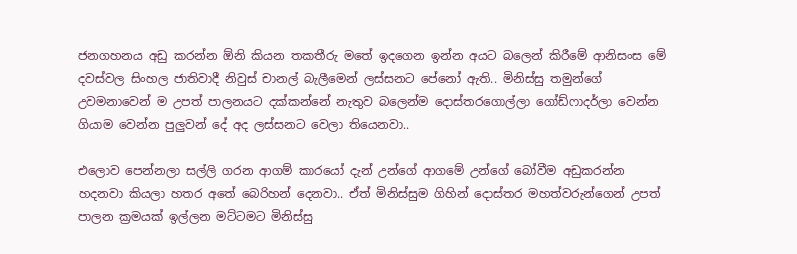ජනගහනය අඩු කරන්න ඕනි කියන තකතීරු මතේ ඉදගෙන ඉන්න අයට බලෙන් කිරීමේ ආනිසංස මේ දවස්වල සිංහල ජාතිවාදී නිවුස් චානල් බැලීමෙන් ලස්සනට පේනෝ ඇති.. මිනිස්සු තමුන්ග‍ේ උවමනාවෙන් ම උපත් පාලනයට දක්කන්නේ නැතුව බලෙන්ම දොස්තරගොල්ලා ගෝඩ්ෆාදර්ලා වෙන්න ගියාම වෙන්න පුලුවන් දේ අද ලස්සනට වෙලා තියෙනවා..

එලොව පෙන්නලා සල්ලි ගරන ආගම් කාරයෝ දැන් උන්ගේ ආගමේ උන්ගේ බෝවීම අඩුකරන්න හදනවා කියලා හතර අතේ බෙරිහන් දෙනවා.. ඒත් මිනිස්සුම ගිහින් දොස්තර මහත්වරුන්ගෙන් උපත් පාලන ක්‍රමයක් ඉල්ලන මට්ටමට මිනිස්සු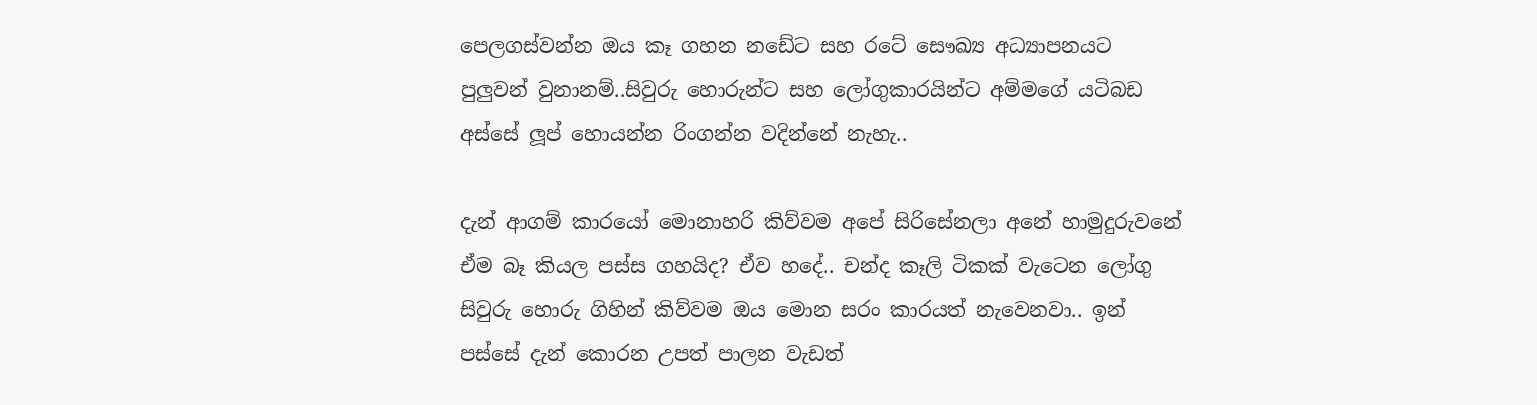පෙලගස්වන්න ඔය කෑ ගහන නඩේට සහ රටේ සෞඛ්‍ය අධ්‍යාපනයට පුලුවන් වුනානම්..සිවුරු හොරුන්ට සහ ලෝගුකාරයින්ට අම්මගේ යටිබඩ අස්සේ ලූප් හොයන්න රිංගන්න වදින්නේ නැහැ..

දැන් ආගම් කාරයෝ මොනාහරි කිව්වම අපේ සිරිසේනලා අනේ හාමුදුරුවනේ ඒම බෑ කියල පස්ස ගහයිද? ඒව හදේ.. චන්ද කෑලි ටිකක් වැටෙන ලෝගු සිවුරු හොරු ගිහින් කිව්වම ඔය මොන සරං කාරයත් නැවෙනවා.. ඉන් පස්සේ දැන් කොරන උපත් පාලන වැඩත්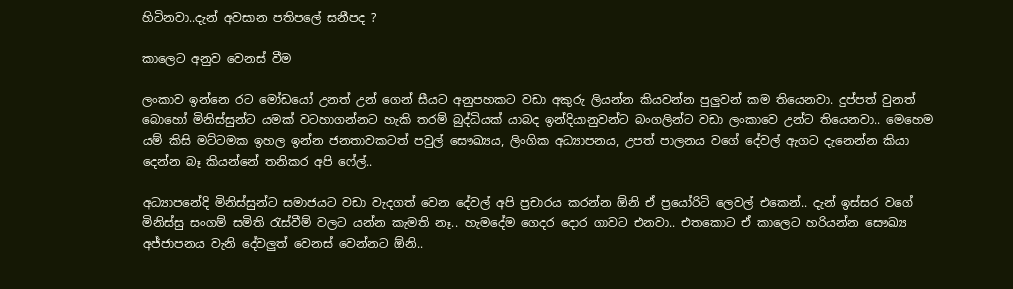හිටිනවා..දැන් අවසාන පතිපලේ සනීපද ?

කාලෙට අනුව වෙනස් වීම

ලංකාව ඉන්නෙ රට මෝඩයෝ උනත් උන් ගෙන් සීයට අනුපහකට වඩා අකුරු ලියන්න කියවන්න පුලුවන් කම තියෙනවා. දුප්පත් වුනත් බොහෝ මිනිස්සුන්ට යමක් වටහාගන්නට හැකි තරම් බුද්ධියක් යාබද ඉන්දියානුවන්ට බංගලින්ට වඩා ලංකාවෙ උන්ට තියෙනවා.. මෙහෙම යම් කිසි මට්ටමක ඉහල ඉන්න ජනතාවකටත් පවුල් සෞඛ්‍යය, ලිංගික අධ්‍යාපනය, උපත් පාලනය වගේ දේවල් ඇගට දැනෙන්න කියා දෙන්න බෑ කියන්නේ තනිකර අපි ෆේල්..

අධ්‍යාපනේදි මිනිස්සුන්ට සමාජයට වඩා වැදගත් වෙන දේවල් අපි ප්‍රචාරය කරන්න ඕනි ඒ ප්‍රයෝරිටි ලෙවල් එකෙන්.. දැන් ඉස්සර වගේ මිනිස්සු සංගම් සමිති රැස්වීම් වලට යන්න කැමති නෑ.. හැමදේම ගෙදර දොර ගාවට එනවා.. එතකොට ඒ කාලෙට හරියන්න සෞඛ්‍ය අජ්ජාපනය වැනි දේවලුත් වෙනස් වෙන්නට ඕනි..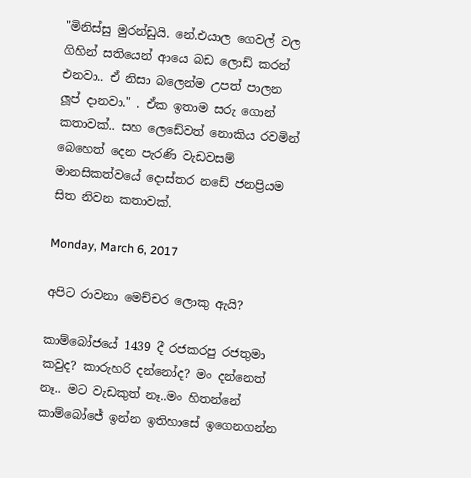"මිනිස්සු මුරන්ඩුයි. නේ.එයාල ගෙවල් වල ගිහින් සතියෙන් ආයෙ බඩ ලොඩ් කරන් එනවා.. ඒ නිසා බලෙන්ම උපත් පාලන ලූප් දානවා." . ඒක ඉතාම සරු ගොන් කතාවක්.. සහ ලෙඩේවත් නොකිය රවමින් බෙහෙත් දෙන පැරණි වැඩවසම් මානසිකත්වයේ දොස්තර නඩේ ජනප්‍රියම සිත නිවන කතාවක්.

Monday, March 6, 2017

අපිට රාවනා මෙච්චර ලොකු ඇයි?

කාම්බෝජයේ 1439 දී රජකරපු රජතුමා කවුද? කාරුහරි දන්නෝද? මං දන්නෙත් නෑ.. මට වැඩකුත් නෑ..මං හිතන්නේ කාම්බෝජේ ඉන්න ඉතිහාසේ ඉගෙනගන්න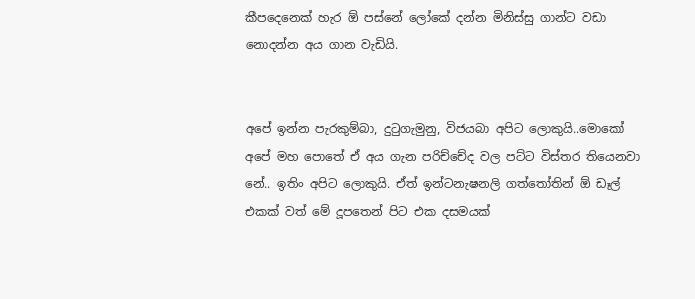කීපදෙනෙක් හැර ඕ පස්නේ ලෝකේ දන්න මිනිස්සු ගාන්ට වඩා නොදන්න අය ගාන වැඩියි.


අපේ ඉන්න පැරකුම්බා, දුටුගැමුනු, විජයබා අපිට ලොකුයි..මොකෝ අපේ මහ පොතේ ඒ අය ගැන පරිච්චේද වල පට්ට විස්තර තියෙනවා නේ.. ඉතිං අපිට ලොකුයි. ඒත් ඉන්ටනැෂනලි ගත්තෝතින් ඕ ඩෑල් එකක් වත් මේ දූපතෙන් පිට එක දසමයක්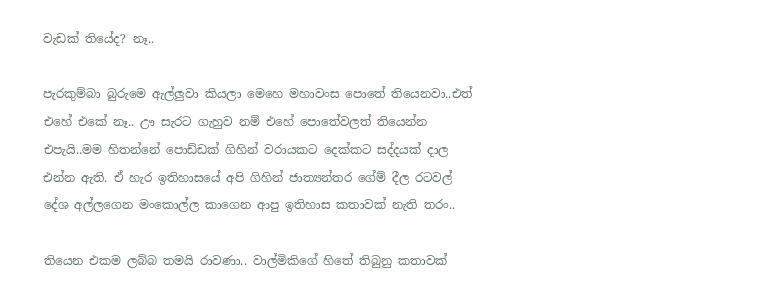වැඩක් තියේද? නෑ..

පැරකුම්බා බුරුමෙ ඇල්ලුවා කියලා මෙහෙ මහාවංස පොතේ තියෙනවා..එත් එහේ එකේ නෑ.. ඌ සැරට ගැහුව නම් එහේ පොතේවලත් තියෙන්න එපැයි..මම හිතන්නේ පොඩ්ඩක් ගිහින් වරායකට දෙක්කට සද්දයක් දාල එන්න ඇති. ඒ හැර ඉතිහාසයේ අපි ගිහින් ජාත්‍යන්තර ගේම් දීල රටවල් දේශ අල්ලගෙන මංකොල්ල කාගෙන ආපු ඉතිහාස කතාවක් නැති තරං..

තියෙන එකම ලබ්බ තමයි රාවණා.. වාල්මිකිගේ හිතේ තිබුනු කතාවක්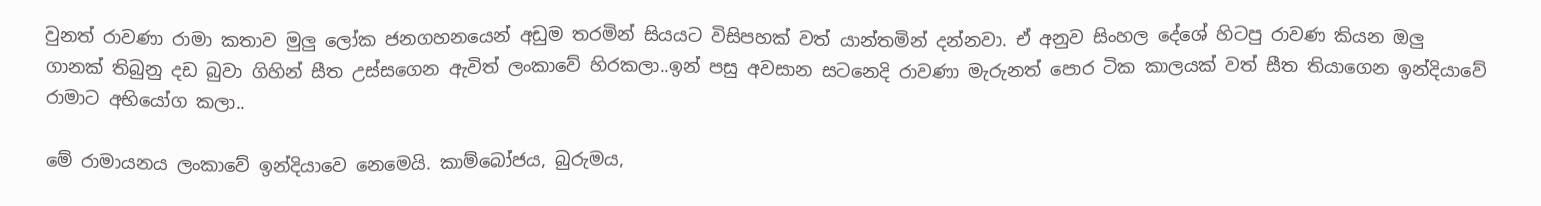වුනත් රාවණා රාමා කතාව මුලු ලෝක ජනගහනයෙන් අඩුම තරමින් සියයට විසිපහක් වත් යාන්තමින් දන්නවා. ඒ අනුව සිංහල දේශේ හිටපු රාවණ කියන ඔලු ගානක් තිබුනු දඩ බුවා ගිහින් සීත උස්සගෙන ඇවිත් ලංකාවේ හිරකලා..ඉන් පසු අවසාන සටනෙදි රාවණා මැරුනත් පොර ටික කාලයක් වත් සීත තියාගෙන ඉන්දියාවේ රාමාට අභියෝග කලා..

මේ රාමායනය ලංකාවේ ඉන්දියාව‍ෙ නෙමෙයි. කාම්බෝජය, බුරුමය,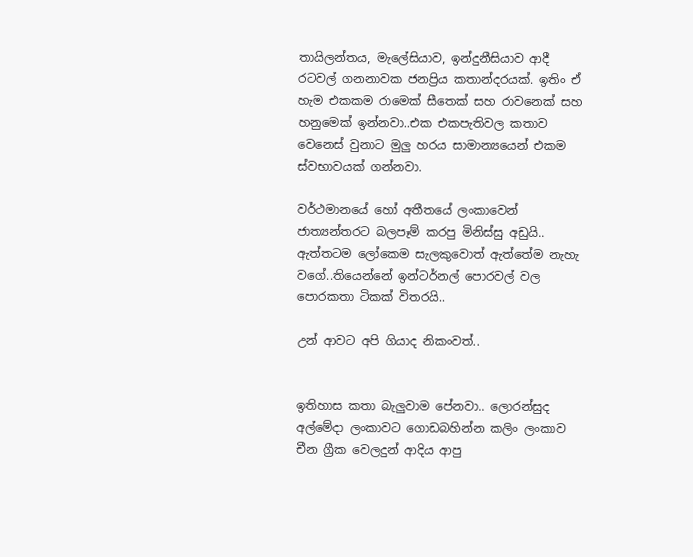තායිලන්තය, මැලේසියාව, ඉන්දුනීසියාව ආදී රටවල් ගනනාවක ජනප්‍රිය කතාන්දරයක්. ඉතිං ඒ හැම එකකම රාමෙක් සීතෙක් සහ රාවනෙක් සහ හනුමෙක් ඉන්නවා..එක එකපැතිවල කතාව වෙනෙස් වුනාට මුලු හරය සාමාන්‍යයෙන් එකම ස්වභාවයක් ගන්නවා.

වර්ථමානයේ හෝ අතීතයේ ලංකාවෙන් ජාත්‍යන්තරට බලපෑම් කරපු මිනිස්සු අඩුයි.. ඇත්තටම ලෝකෙම සැලකුවොත් ඇත්තේම නැහැ වගේ..තියෙන්නේ ඉන්ටර්නල් පොරවල් වල පොරකතා ටිකක් විතරයි..

උන් ආවට අපි ගියාද නිකංවත්..


ඉතිහාස කතා බැලුවාම පේනවා.. ලොරන්සුද අල්මේදා ලංකාවට ගොඩබහින්න කලිං ලංකාව චීන ග්‍රීක වෙලදුන් ආදිය ආපු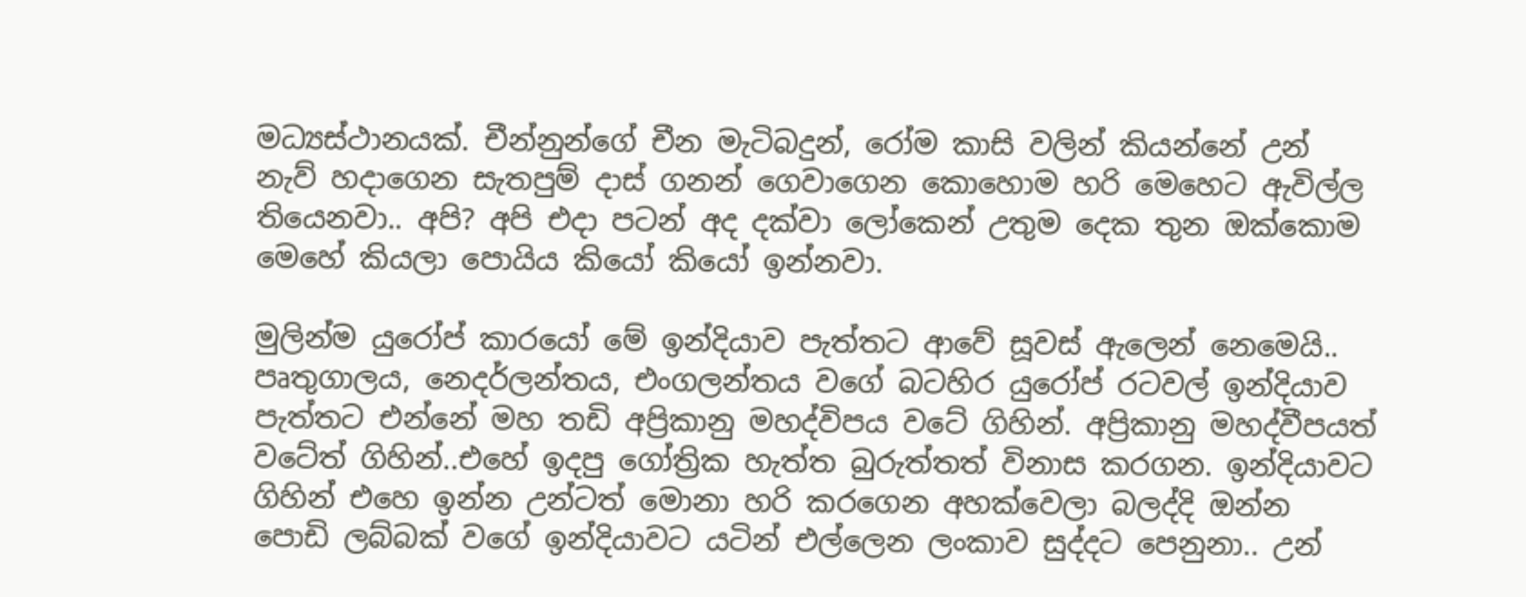මධ්‍යස්ථානයක්. චීන්නුන්ගේ චීන මැටිබදුන්, රෝම කාසි වලින් කියන්නේ උන් නැව් හදාගෙන සැතපුම් දාස් ගනන් ගෙවාගෙන කොහොම හරි මෙහෙට ඇවිල්ල තියෙනවා.. අපි? අපි එදා පටන් අද දක්වා ලෝකෙන් උතුම දෙක තුන ඔක්කොම මෙහේ කියලා පොයිය කියෝ කියෝ ඉන්නවා.

මුලින්ම යුරෝප් කාරයෝ මේ ඉන්දියාව පැත්තට ආවේ සූවස් ඇලෙන් නෙමෙයි.. පෘතුගාලය, නෙදර්ලන්තය, එංගලන්තය වගේ බටහිර යුරෝප් රටවල් ඉන්දියාව පැත්තට එන්නේ මහ තඩි අප්‍රිකානු මහද්විපය වටේ ගිහින්. අප්‍රිකානු මහද්වීපයත් වටේත් ගිහින්..එහේ ඉදපු ගෝත්‍රික හැත්ත බුරුත්තත් විනාස කරගන. ඉන්දියාවට ගිහින් එහෙ ඉන්න උන්ටත් ‍මොනා හරි කරගෙන අහක්වෙලා බලද්දි ඔන්න පොඩි ලබ්බක් වගේ ඉන්දියාවට යටින් එල්ලෙන ලංකාව සුද්දට පෙනුනා.. උන්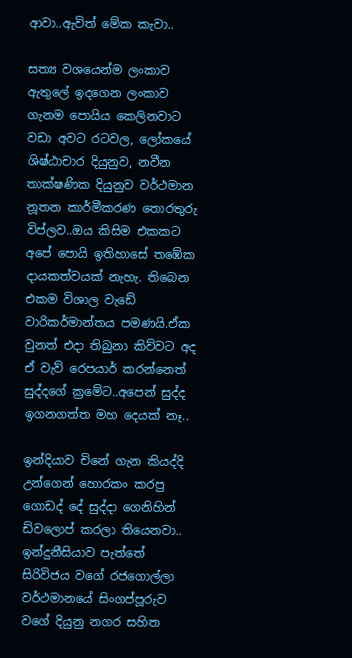ආවා..ඇවිත් මේක කැවා..

සත්‍ය වශයෙන්ම ලංකාව ඇතුලේ ඉදගෙන ලංකාව ගැනම පොයිය කෙලිනවාට වඩා අවට රටවල, ලෝකයේ ශිෂ්ඨාචාර දියුනුව, නවීන තාක්ෂණික දියුනුව වර්ථමාන නූතන කාර්මීකරණ තොරතුරු විප්ලව..ඔය කිසිම එකකට අපේ පොයි ඉතිහාසේ තඹේක දායකත්වයක් නැහැ. තිබෙන එකම විශාල වැඩේ වාරිකර්මාන්තය පමණයි.ඒක වුනත් එදා තිබුනා කිව්වට අද ඒ වැව් රෙපයාර් කරන්නෙත් සුද්දගේ ක්‍රමේට..අපෙන් සුද්ද ඉග‍නගත්ත මහ දෙයක් නෑ..

ඉන්දියාව චිනේ ගැන කියද්දි උන්ගෙන් හොරකං කරපු ගොඩද් දේ සුද්දා ගෙනිහින් ඩිවලොප් කරලා තියෙනවා.. ඉන්දුනීසියාව පැත්තේ සිරිවිජය වගේ රජගොල්ලා වර්ථමානයේ සිංගප්පූරුව වගේ දියුනු නගර සහිත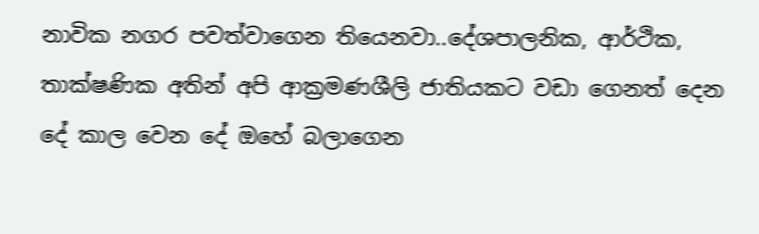නාවික නගර පවත්වාගෙන තියෙනවා..දේශපාලනික, ආර්ථික, තාක්ෂණික අතින් අපි ආක්‍රමණශීලි ජාතියකට වඩා ගෙනත් දෙන දේ කාල වෙන දේ ඔහේ බලාගෙන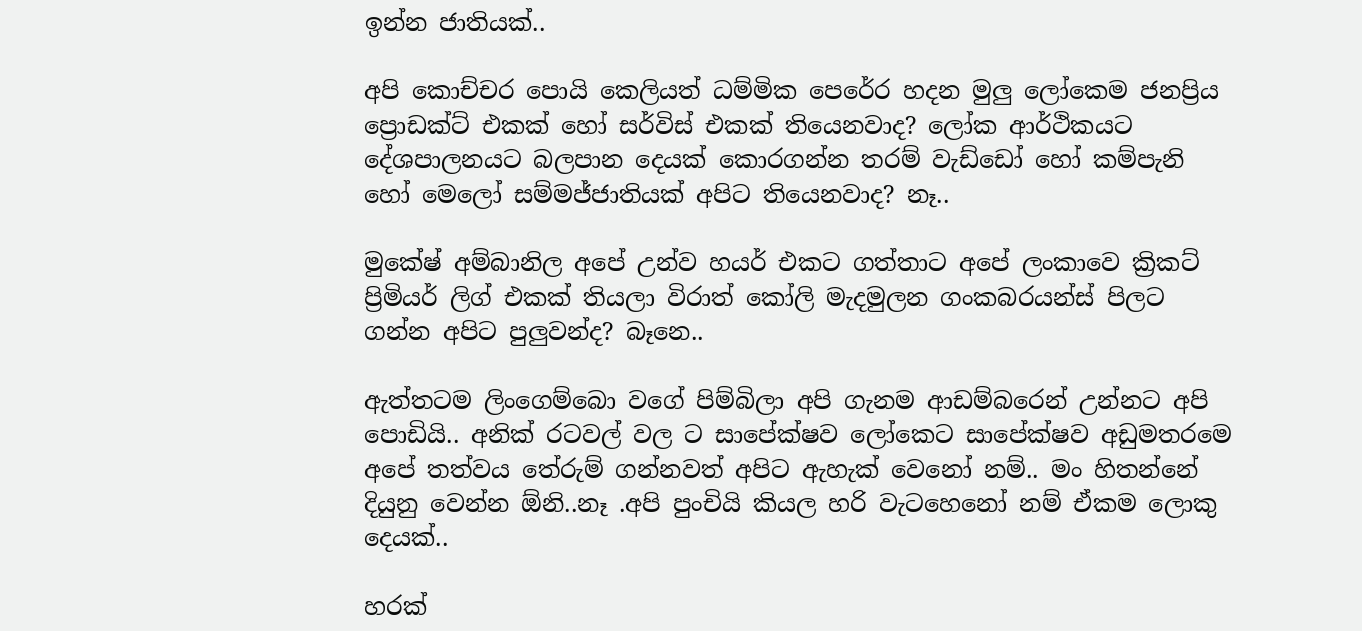ඉන්න ජාතියක්..

අපි කොච්චර පොයි කෙලියත් ධම්මික පෙරේර හදන මුලු ලෝකෙම ජනප්‍රිය ප්‍රොඩක්ට් එකක් හෝ සර්විස් එකක් තියෙනවාද? ලෝක ආර්ථිකයට දේශපාලනයට බලපාන දෙයක් කොරගන්න තරම් වැ‍ඩ්ඩෝ හෝ කම්පැනි හෝ මෙලෝ සම්මජ්ජාතියක් අපිට තියෙනවාද? නෑ..

මුකේෂ් අම්බානිල අපේ උන්ව හයර් එකට ගත්තාට අපේ ලංකාවෙ ක්‍රිකට් ප්‍රිමියර් ලිග් එකක් තියලා විරාත් කෝලි මැදමුලන ගංකබරයන්ස් පිලට ගන්න අපිට පුලුවන්ද? බෑනෙ..

ඇත්තටම ලිංගෙම්බො වගේ පිම්බිලා අපි ගැනම ආඩම්බරෙන් උන්නට අපි පොඩියි.. අනික් රටවල් වල ට සාපේක්ෂව ලෝකෙට සාපේක්ෂව අඩුමතරමෙ අපේ තත්වය තේරුම් ගන්නවත් අපිට ඇහැක් වෙනෝ නම්.. මං හිතන්නේ දියුනු වෙන්න ඕනි..නෑ .අපි පුංචියි කියල හරි වැ‍ටහෙනෝ නම් ඒකම ලොකු දෙයක්..

හරක්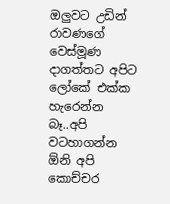ඔලුවට උඩින් රාවණගේ වෙස්මූණ දාගත්තට අපිට ලෝකේ එක්ක හැරෙන්න බෑ..අපි වටහාගන්න ඕනි අපි කොච්චර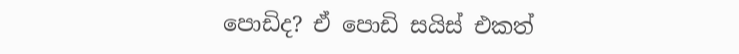පොඩිද? ඒ පොඩි සයිස් එකත්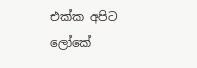එක්ක අපිට ලෝකේ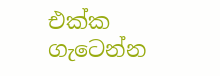එක්ක ගැටෙන්න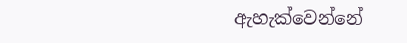ඇහැක්වෙන්නේ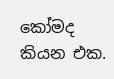කෝමද කියන එක.